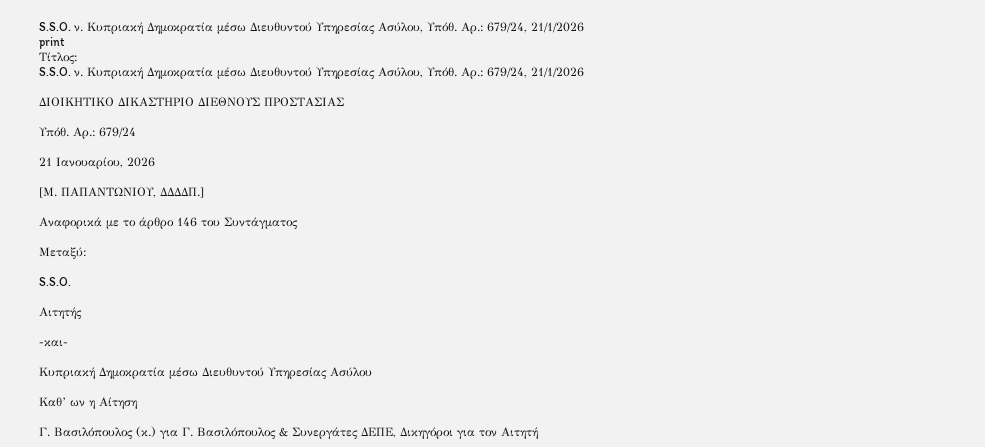S.S.O. ν. Κυπριακή Δημοκρατία μέσω Διευθυντού Υπηρεσίας Ασύλου, Υπόθ. Αρ.: 679/24, 21/1/2026
print
Τίτλος:
S.S.O. ν. Κυπριακή Δημοκρατία μέσω Διευθυντού Υπηρεσίας Ασύλου, Υπόθ. Αρ.: 679/24, 21/1/2026

ΔΙΟΙΚΗΤΙΚΟ ΔΙΚΑΣΤΗΡΙΟ ΔΙΕΘΝΟΥΣ ΠΡΟΣΤΑΣΙΑΣ

Υπόθ. Αρ.: 679/24

21 Ιανουαρίου, 2026

[Μ. ΠΑΠΑΝΤΩΝΙΟΥ, ΔΔΔΔΠ.]

Αναφορικά με το άρθρο 146 του Συντάγματος

Μεταξύ:

S.S.O.

Αιτητής

-και-

Κυπριακή Δημοκρατία μέσω Διευθυντού Υπηρεσίας Ασύλου

Καθ’ ων η Αίτηση

Γ. Βασιλόπουλος (κ.) για Γ. Βασιλόπουλος & Συνεργάτες ΔΕΠΕ, Δικηγόροι για τον Αιτητή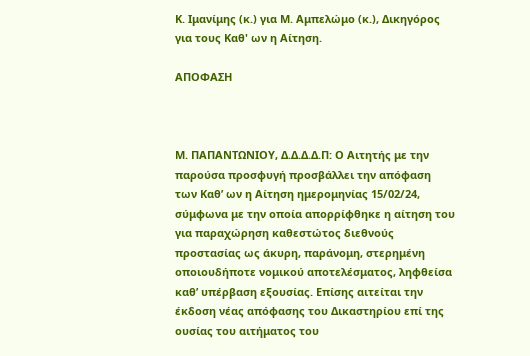Κ. Ιμανίμης (κ.) για Μ. Αμπελώμο (κ.), Δικηγόρος για τους Καθ' ων η Αίτηση.

ΑΠΟΦΑΣΗ



Μ. ΠΑΠΑΝΤΩΝΙΟΥ, Δ.Δ.Δ.Δ.Π: Ο Αιτητής με την παρούσα προσφυγή προσβάλλει την απόφαση των Καθ’ ων η Αίτηση ημερομηνίας 15/02/24,  σύμφωνα με την οποία απορρίφθηκε η αίτηση του για παραχώρηση καθεστώτος διεθνούς προστασίας ως άκυρη, παράνομη, στερημένη οποιουδήποτε νομικού αποτελέσματος, ληφθείσα καθ’ υπέρβαση εξουσίας. Επίσης αιτείται την έκδοση νέας απόφασης του Δικαστηρίου επί της ουσίας του αιτήματος του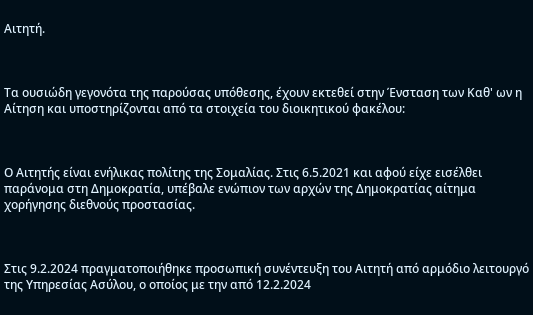Αιτητή.



Τα ουσιώδη γεγονότα της παρούσας υπόθεσης, έχουν εκτεθεί στην Ένσταση των Καθ' ων η Αίτηση και υποστηρίζονται από τα στοιχεία του διοικητικού φακέλου:



Ο Αιτητής είναι ενήλικας πολίτης της Σομαλίας. Στις 6.5.2021 και αφού είχε εισέλθει παράνομα στη Δημοκρατία, υπέβαλε ενώπιον των αρχών της Δημοκρατίας αίτημα χορήγησης διεθνούς προστασίας.



Στις 9.2.2024 πραγματοποιήθηκε προσωπική συνέντευξη του Αιτητή από αρμόδιο λειτουργό της Υπηρεσίας Ασύλου, ο οποίος με την από 12.2.2024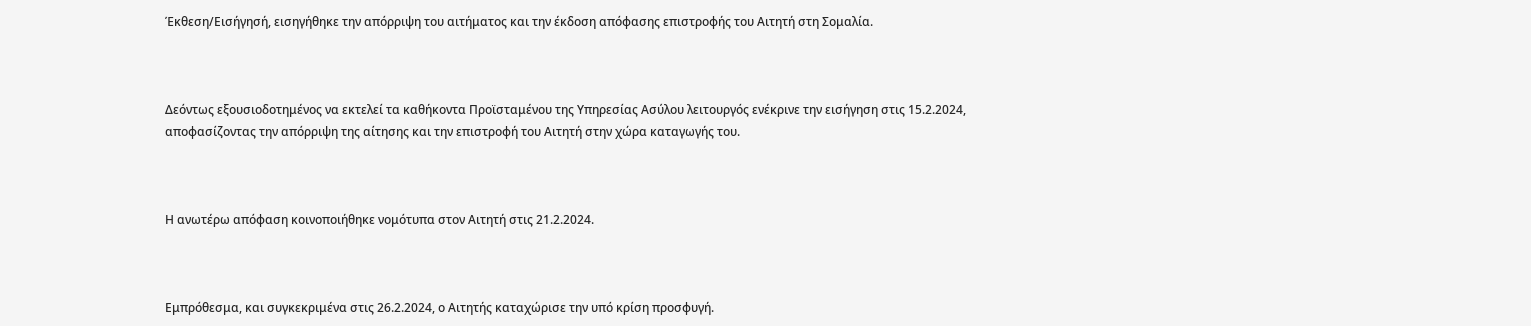Έκθεση/Εισήγησή, εισηγήθηκε την απόρριψη του αιτήματος και την έκδοση απόφασης επιστροφής του Αιτητή στη Σομαλία.



Δεόντως εξουσιοδοτημένος να εκτελεί τα καθήκοντα Προϊσταμένου της Υπηρεσίας Ασύλου λειτουργός ενέκρινε την εισήγηση στις 15.2.2024, αποφασίζοντας την απόρριψη της αίτησης και την επιστροφή του Αιτητή στην χώρα καταγωγής του.



Η ανωτέρω απόφαση κοινοποιήθηκε νομότυπα στον Αιτητή στις 21.2.2024.



Εμπρόθεσμα, και συγκεκριμένα στις 26.2.2024, ο Αιτητής καταχώρισε την υπό κρίση προσφυγή.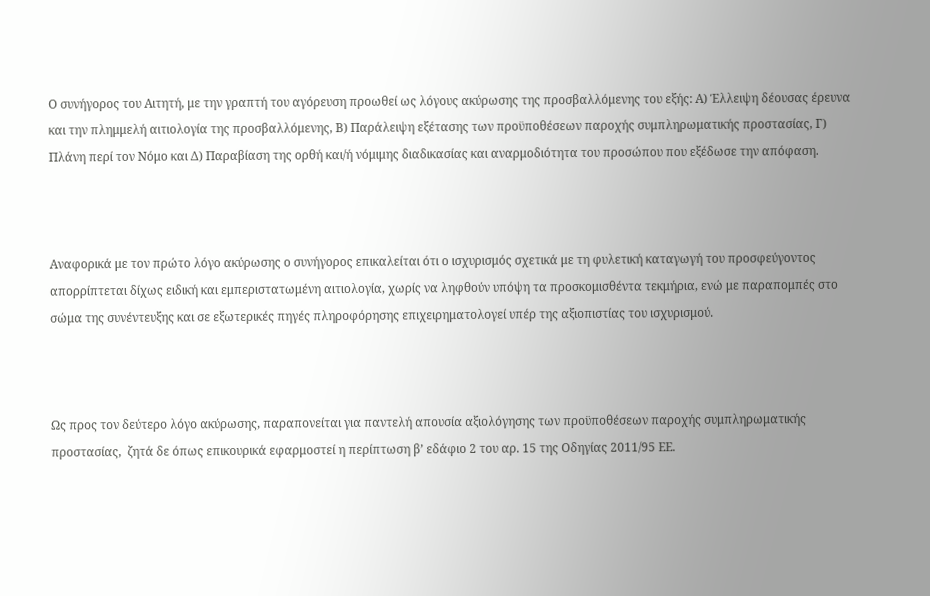Ο συνήγορος του Αιτητή, με την γραπτή του αγόρευση προωθεί ως λόγους ακύρωσης της προσβαλλόμενης του εξής: Α) Έλλειψη δέουσας έρευνα και την πλημμελή αιτιολογία της προσβαλλόμενης, Β) Παράλειψη εξέτασης των προϋποθέσεων παροχής συμπληρωματικής προστασίας, Γ) Πλάνη περί τον Νόμο και Δ) Παραβίαση της ορθή και/ή νόμιμης διαδικασίας και αναρμοδιότητα του προσώπου που εξέδωσε την απόφαση.



Αναφορικά με τον πρώτο λόγο ακύρωσης ο συνήγορος επικαλείται ότι ο ισχυρισμός σχετικά με τη φυλετική καταγωγή του προσφεύγοντος απορρίπτεται δίχως ειδική και εμπεριστατωμένη αιτιολογία, χωρίς να ληφθούν υπόψη τα προσκομισθέντα τεκμήρια, ενώ με παραπομπές στο σώμα της συνέντευξης και σε εξωτερικές πηγές πληροφόρησης επιχειρηματολογεί υπέρ της αξιοπιστίας του ισχυρισμού.



Ως προς τον δεύτερο λόγο ακύρωσης, παραπονείται για παντελή απουσία αξιολόγησης των προϋποθέσεων παροχής συμπληρωματικής προστασίας,  ζητά δε όπως επικουρικά εφαρμοστεί η περίπτωση β’ εδάφιο 2 του αρ. 15 της Οδηγίας 2011/95 ΕΕ.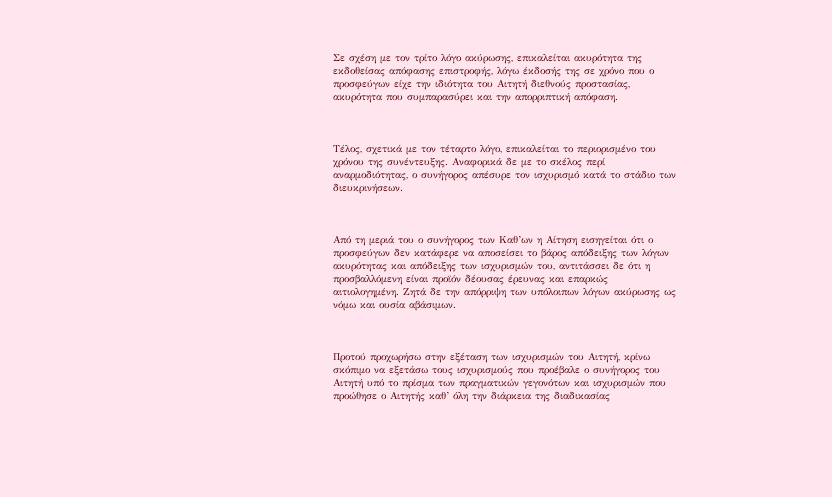Σε σχέση με τον τρίτο λόγο ακύρωσης, επικαλείται ακυρότητα της εκδοθείσας απόφασης επιστροφής, λόγω έκδοσής της σε χρόνο που ο προσφεύγων είχε την ιδιότητα του Αιτητή διεθνούς προστασίας, ακυρότητα που συμπαρασύρει και την απορριπτική απόφαση.



Τέλος, σχετικά με τον τέταρτο λόγο, επικαλείται το περιορισμένο του χρόνου της συνέντευξης. Αναφορικά δε με το σκέλος περί αναρμοδιότητας, ο συνήγορος απέσυρε τον ισχυρισμό κατά το στάδιο των διευκρινήσεων.



Από τη μεριά του ο συνήγορος των Καθ’ων η Αίτηση εισηγείται ότι ο προσφεύγων δεν κατάφερε να αποσείσει το βάρος απόδειξης των λόγων ακυρότητας και απόδειξης των ισχυρισμών του, αντιτάσσει δε ότι η προσβαλλόμενη είναι προϊόν δέουσας έρευνας και επαρκώς αιτιολογημένη. Ζητά δε την απόρριψη των υπόλοιπων λόγων ακύρωσης ως νόμω και ουσία αβάσιμων.



Προτού προχωρήσω στην εξέταση των ισχυρισμών του Αιτητή, κρίνω σκόπιμο να εξετάσω τους ισχυρισμούς που προέβαλε ο συνήγορος του Αιτητή υπό το πρίσμα των πραγματικών γεγονότων και ισχυρισμών που προώθησε ο Αιτητής καθ’ όλη την διάρκεια της διαδικασίας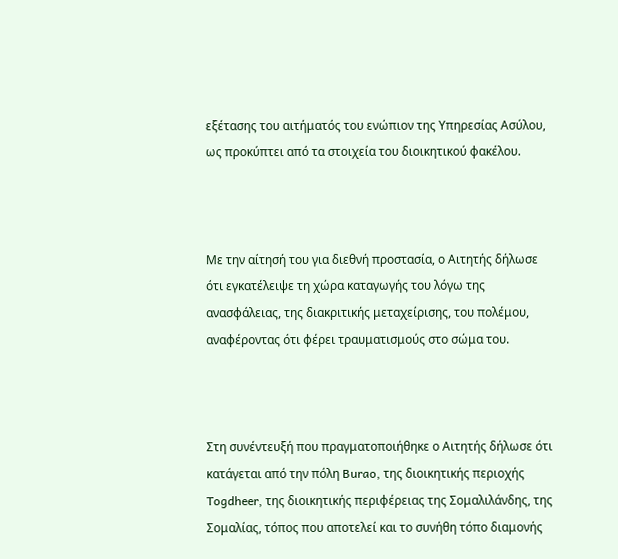εξέτασης του αιτήματός του ενώπιον της Υπηρεσίας Ασύλου, ως προκύπτει από τα στοιχεία του διοικητικού φακέλου.



Με την αίτησή του για διεθνή προστασία, ο Αιτητής δήλωσε ότι εγκατέλειψε τη χώρα καταγωγής του λόγω της ανασφάλειας, της διακριτικής μεταχείρισης, του πολέμου, αναφέροντας ότι φέρει τραυματισμούς στο σώμα του.



Στη συνέντευξή που πραγματοποιήθηκε ο Αιτητής δήλωσε ότι κατάγεται από την πόλη Burao, της διοικητικής περιοχής Togdheer, της διοικητικής περιφέρειας της Σομαλιλάνδης, της Σομαλίας, τόπος που αποτελεί και το συνήθη τόπο διαμονής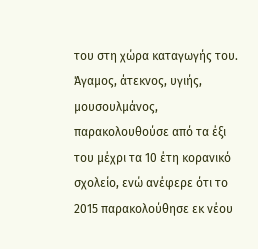του στη χώρα καταγωγής του. Άγαμος, άτεκνος, υγιής, μουσουλμάνος, παρακολουθούσε από τα έξι του μέχρι τα 10 έτη κορανικό σχολείο, ενώ ανέφερε ότι το 2015 παρακολούθησε εκ νέου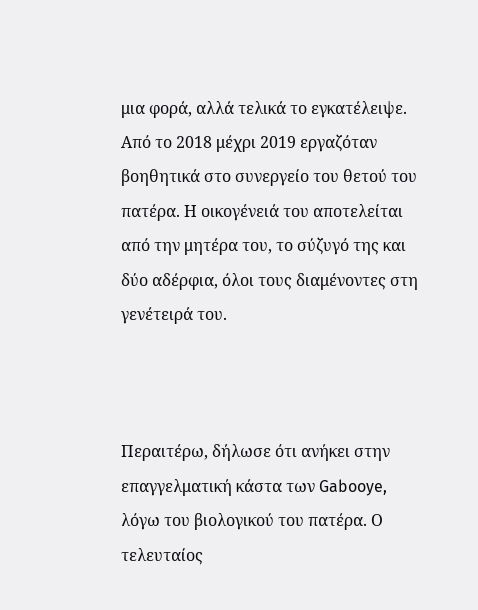μια φορά, αλλά τελικά το εγκατέλειψε. Από το 2018 μέχρι 2019 εργαζόταν βοηθητικά στο συνεργείο του θετού του πατέρα. Η οικογένειά του αποτελείται από την μητέρα του, το σύζυγό της και δύο αδέρφια, όλοι τους διαμένοντες στη γενέτειρά του.



Περαιτέρω, δήλωσε ότι ανήκει στην επαγγελματική κάστα των Gabooye, λόγω του βιολογικού του πατέρα. Ο τελευταίος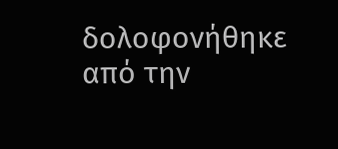δολοφονήθηκε από την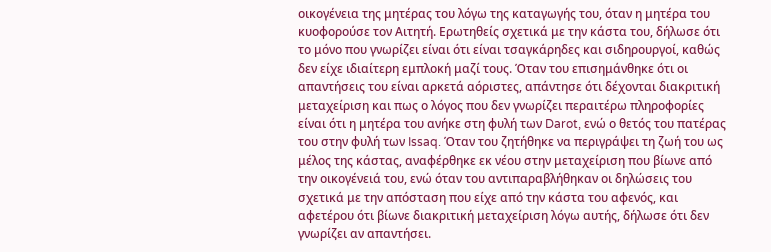οικογένεια της μητέρας του λόγω της καταγωγής του, όταν η μητέρα του κυοφορούσε τον Αιτητή. Ερωτηθείς σχετικά με την κάστα του, δήλωσε ότι το μόνο που γνωρίζει είναι ότι είναι τσαγκάρηδες και σιδηρουργοί, καθώς δεν είχε ιδιαίτερη εμπλοκή μαζί τους. Όταν του επισημάνθηκε ότι οι απαντήσεις του είναι αρκετά αόριστες, απάντησε ότι δέχονται διακριτική μεταχείριση και πως ο λόγος που δεν γνωρίζει περαιτέρω πληροφορίες είναι ότι η μητέρα του ανήκε στη φυλή των Darot, ενώ ο θετός του πατέρας του στην φυλή των Issaq. Όταν του ζητήθηκε να περιγράψει τη ζωή του ως μέλος της κάστας, αναφέρθηκε εκ νέου στην μεταχείριση που βίωνε από την οικογένειά του, ενώ όταν του αντιπαραβλήθηκαν οι δηλώσεις του σχετικά με την απόσταση που είχε από την κάστα του αφενός, και αφετέρου ότι βίωνε διακριτική μεταχείριση λόγω αυτής, δήλωσε ότι δεν γνωρίζει αν απαντήσει.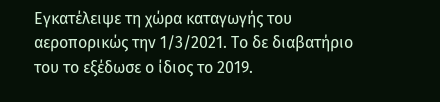Εγκατέλειψε τη χώρα καταγωγής του αεροπορικώς την 1/3/2021. Το δε διαβατήριο του το εξέδωσε ο ίδιος το 2019.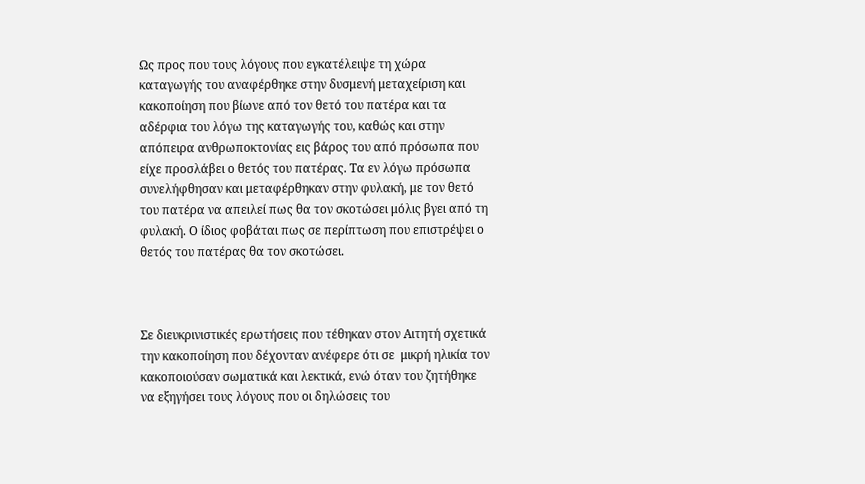Ως προς που τους λόγους που εγκατέλειψε τη χώρα καταγωγής του αναφέρθηκε στην δυσμενή μεταχείριση και κακοποίηση που βίωνε από τον θετό του πατέρα και τα αδέρφια του λόγω της καταγωγής του, καθώς και στην απόπειρα ανθρωποκτονίας εις βάρος του από πρόσωπα που είχε προσλάβει ο θετός του πατέρας. Τα εν λόγω πρόσωπα συνελήφθησαν και μεταφέρθηκαν στην φυλακή, με τον θετό του πατέρα να απειλεί πως θα τον σκοτώσει μόλις βγει από τη φυλακή. Ο ίδιος φοβάται πως σε περίπτωση που επιστρέψει ο θετός του πατέρας θα τον σκοτώσει.



Σε διευκρινιστικές ερωτήσεις που τέθηκαν στον Αιτητή σχετικά την κακοποίηση που δέχονταν ανέφερε ότι σε  μικρή ηλικία τον κακοποιούσαν σωματικά και λεκτικά, ενώ όταν του ζητήθηκε να εξηγήσει τους λόγους που οι δηλώσεις του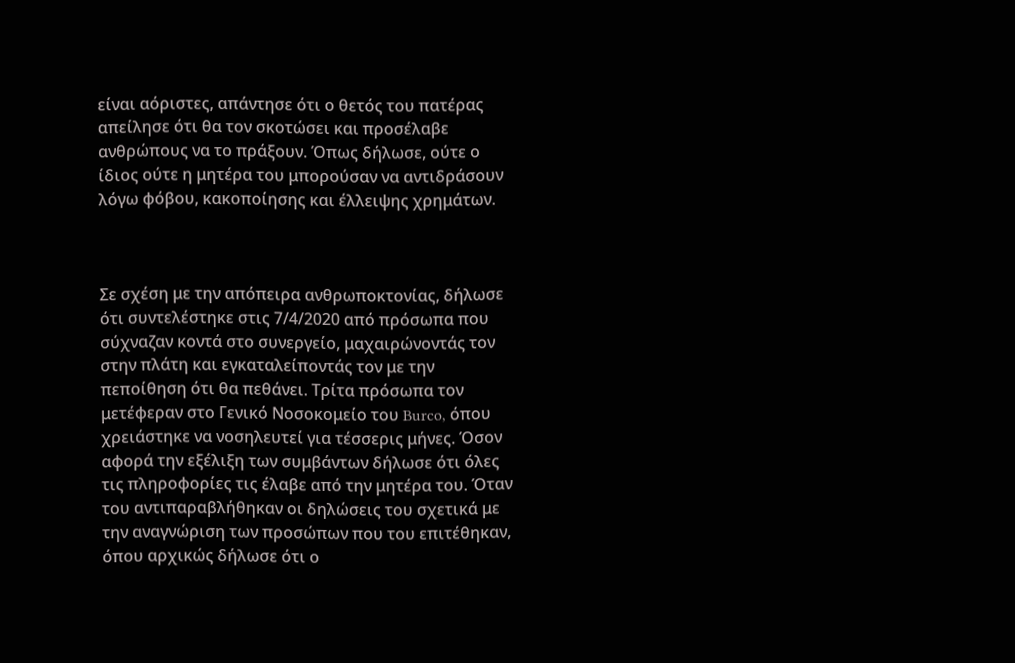είναι αόριστες, απάντησε ότι ο θετός του πατέρας απείλησε ότι θα τον σκοτώσει και προσέλαβε ανθρώπους να το πράξουν. Όπως δήλωσε, ούτε ο ίδιος ούτε η μητέρα του μπορούσαν να αντιδράσουν λόγω φόβου, κακοποίησης και έλλειψης χρημάτων.



Σε σχέση με την απόπειρα ανθρωποκτονίας, δήλωσε ότι συντελέστηκε στις 7/4/2020 από πρόσωπα που σύχναζαν κοντά στο συνεργείο, μαχαιρώνοντάς τον στην πλάτη και εγκαταλείποντάς τον με την πεποίθηση ότι θα πεθάνει. Τρίτα πρόσωπα τον μετέφεραν στο Γενικό Νοσοκομείο του Burco, όπου χρειάστηκε να νοσηλευτεί για τέσσερις μήνες. Όσον αφορά την εξέλιξη των συμβάντων δήλωσε ότι όλες τις πληροφορίες τις έλαβε από την μητέρα του. Όταν του αντιπαραβλήθηκαν οι δηλώσεις του σχετικά με την αναγνώριση των προσώπων που του επιτέθηκαν, όπου αρχικώς δήλωσε ότι ο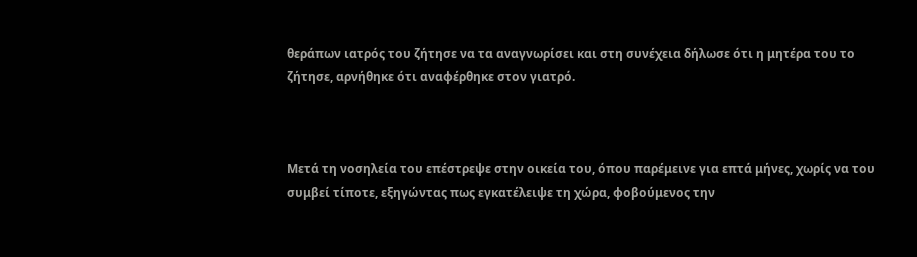θεράπων ιατρός του ζήτησε να τα αναγνωρίσει και στη συνέχεια δήλωσε ότι η μητέρα του το ζήτησε, αρνήθηκε ότι αναφέρθηκε στον γιατρό.



Μετά τη νοσηλεία του επέστρεψε στην οικεία του, όπου παρέμεινε για επτά μήνες, χωρίς να του συμβεί τίποτε, εξηγώντας πως εγκατέλειψε τη χώρα, φοβούμενος την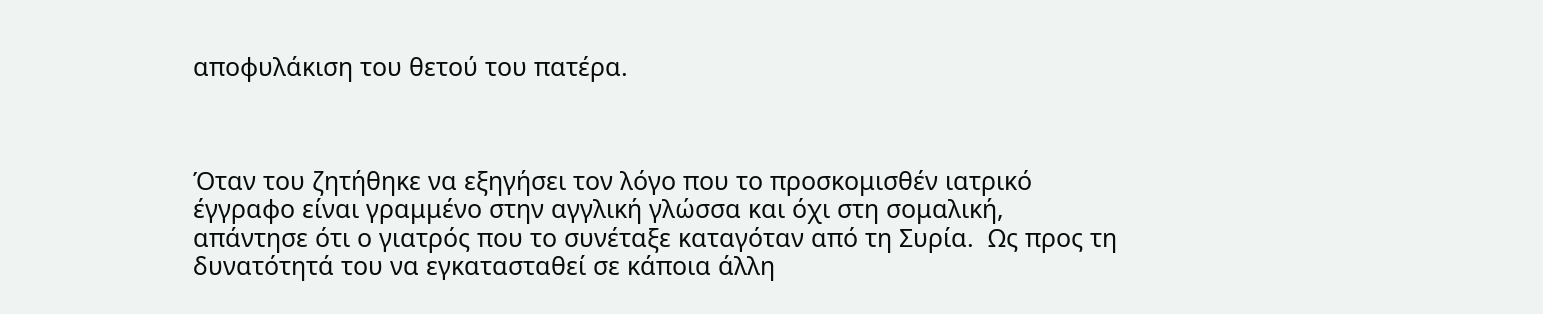αποφυλάκιση του θετού του πατέρα.



Όταν του ζητήθηκε να εξηγήσει τον λόγο που το προσκομισθέν ιατρικό έγγραφο είναι γραμμένο στην αγγλική γλώσσα και όχι στη σομαλική, απάντησε ότι ο γιατρός που το συνέταξε καταγόταν από τη Συρία.  Ως προς τη δυνατότητά του να εγκατασταθεί σε κάποια άλλη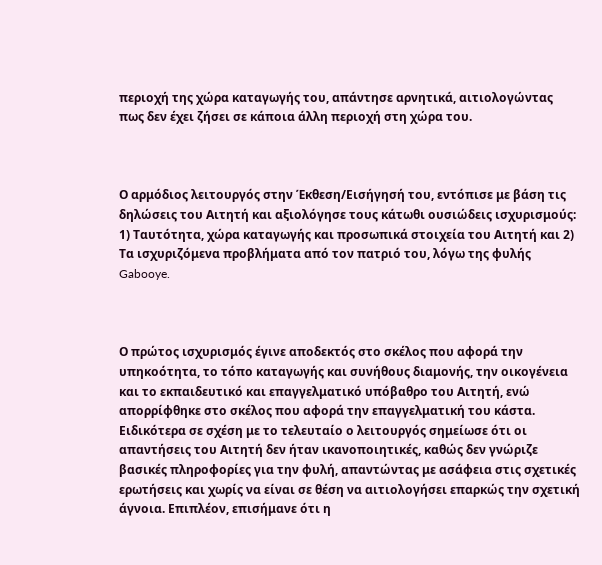περιοχή της χώρα καταγωγής του, απάντησε αρνητικά, αιτιολογώντας πως δεν έχει ζήσει σε κάποια άλλη περιοχή στη χώρα του.



Ο αρμόδιος λειτουργός στην Έκθεση/Εισήγησή του, εντόπισε με βάση τις δηλώσεις του Αιτητή και αξιολόγησε τους κάτωθι ουσιώδεις ισχυρισμούς: 1) Ταυτότητα, χώρα καταγωγής και προσωπικά στοιχεία του Αιτητή και 2) Τα ισχυριζόμενα προβλήματα από τον πατριό του, λόγω της φυλής Gabooye.



Ο πρώτος ισχυρισμός έγινε αποδεκτός στο σκέλος που αφορά την υπηκοότητα, το τόπο καταγωγής και συνήθους διαμονής, την οικογένεια και το εκπαιδευτικό και επαγγελματικό υπόβαθρο του Αιτητή, ενώ απορρίφθηκε στο σκέλος που αφορά την επαγγελματική του κάστα. Ειδικότερα σε σχέση με το τελευταίο ο λειτουργός σημείωσε ότι οι απαντήσεις του Αιτητή δεν ήταν ικανοποιητικές, καθώς δεν γνώριζε βασικές πληροφορίες για την φυλή, απαντώντας με ασάφεια στις σχετικές ερωτήσεις και χωρίς να είναι σε θέση να αιτιολογήσει επαρκώς την σχετική άγνοια. Επιπλέον, επισήμανε ότι η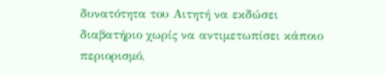δυνατότητα του Αιτητή να εκδώσει διαβατήριο χωρίς να αντιμετωπίσει κάποιο περιορισμό,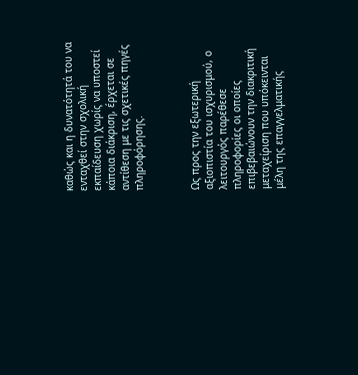καθώς και η δυνατότητά του να ενταχθεί στην σχολική εκπαίδευση χωρίς να υποστεί κάποια διάκριση, έρχεται σε αντίθεση με τις σχετικές πηγές πληροφόρησης.



Ως προς την εξωτερική αξιοπιστία του ισχυρισμού, ο λειτουργός παρέθεσε πληροφορίες οι οποίες επιβεβαιώνουν την διακριτική μεταχείριση που υπόκεινται μέλη της επαγγελματικής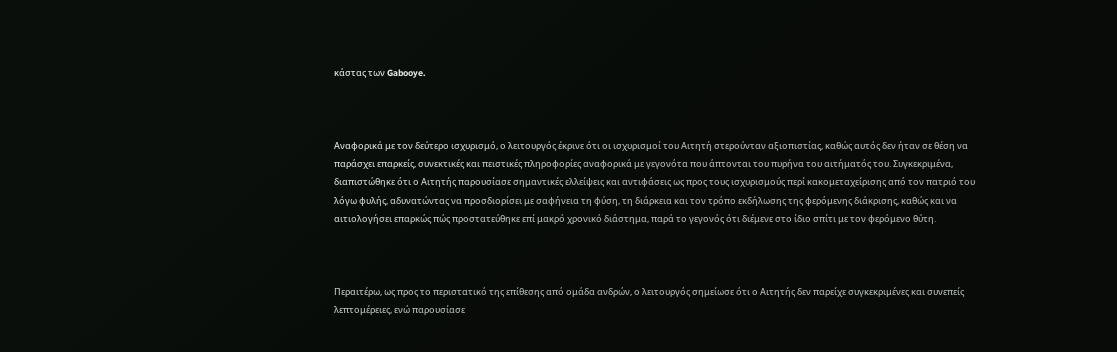κάστας των Gabooye.



Αναφορικά με τον δεύτερο ισχυρισμό, ο λειτουργός έκρινε ότι οι ισχυρισμοί του Αιτητή στερούνταν αξιοπιστίας, καθώς αυτός δεν ήταν σε θέση να παράσχει επαρκείς, συνεκτικές και πειστικές πληροφορίες αναφορικά με γεγονότα που άπτονται του πυρήνα του αιτήματός του. Συγκεκριμένα, διαπιστώθηκε ότι ο Αιτητής παρουσίασε σημαντικές ελλείψεις και αντιφάσεις ως προς τους ισχυρισμούς περί κακομεταχείρισης από τον πατριό του λόγω φυλής, αδυνατώντας να προσδιορίσει με σαφήνεια τη φύση, τη διάρκεια και τον τρόπο εκδήλωσης της φερόμενης διάκρισης, καθώς και να αιτιολογήσει επαρκώς πώς προστατεύθηκε επί μακρό χρονικό διάστημα, παρά το γεγονός ότι διέμενε στο ίδιο σπίτι με τον φερόμενο θύτη.



Περαιτέρω, ως προς το περιστατικό της επίθεσης από ομάδα ανδρών, ο λειτουργός σημείωσε ότι ο Αιτητής δεν παρείχε συγκεκριμένες και συνεπείς λεπτομέρειες, ενώ παρουσίασε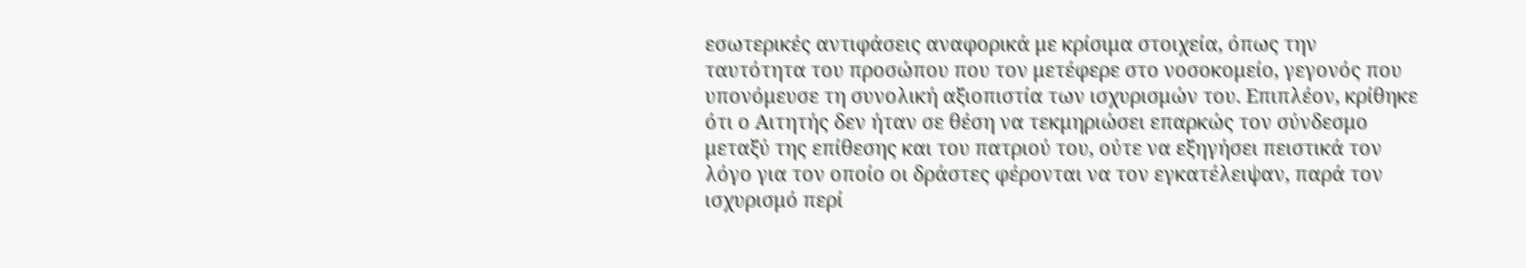εσωτερικές αντιφάσεις αναφορικά με κρίσιμα στοιχεία, όπως την ταυτότητα του προσώπου που τον μετέφερε στο νοσοκομείο, γεγονός που υπονόμευσε τη συνολική αξιοπιστία των ισχυρισμών του. Επιπλέον, κρίθηκε ότι ο Αιτητής δεν ήταν σε θέση να τεκμηριώσει επαρκώς τον σύνδεσμο μεταξύ της επίθεσης και του πατριού του, ούτε να εξηγήσει πειστικά τον λόγο για τον οποίο οι δράστες φέρονται να τον εγκατέλειψαν, παρά τον ισχυρισμό περί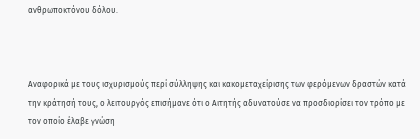ανθρωποκτόνου δόλου.



Αναφορικά με τους ισχυρισμούς περί σύλληψης και κακομεταχείρισης των φερόμενων δραστών κατά την κράτησή τους, ο λειτουργός επισήμανε ότι ο Αιτητής αδυνατούσε να προσδιορίσει τον τρόπο με τον οποίο έλαβε γνώση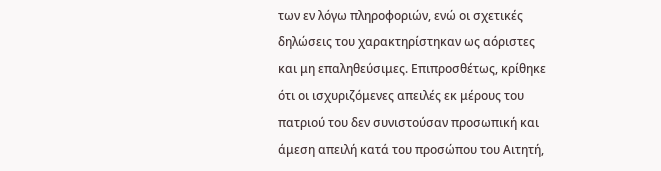των εν λόγω πληροφοριών, ενώ οι σχετικές δηλώσεις του χαρακτηρίστηκαν ως αόριστες και μη επαληθεύσιμες. Επιπροσθέτως, κρίθηκε ότι οι ισχυριζόμενες απειλές εκ μέρους του πατριού του δεν συνιστούσαν προσωπική και άμεση απειλή κατά του προσώπου του Αιτητή,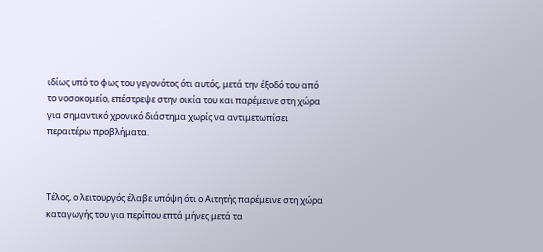ιδίως υπό το φως του γεγονότος ότι αυτός, μετά την έξοδό του από το νοσοκομείο, επέστρεψε στην οικία του και παρέμεινε στη χώρα για σημαντικό χρονικό διάστημα χωρίς να αντιμετωπίσει περαιτέρω προβλήματα.



Τέλος, ο λειτουργός έλαβε υπόψη ότι ο Αιτητής παρέμεινε στη χώρα καταγωγής του για περίπου επτά μήνες μετά τα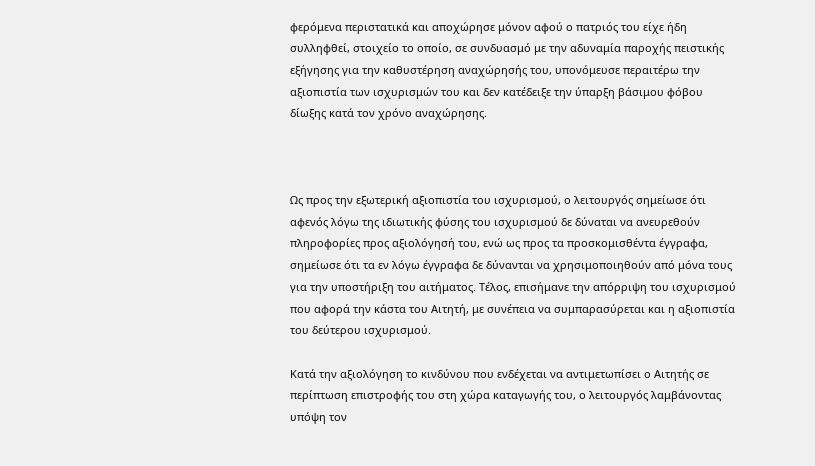φερόμενα περιστατικά και αποχώρησε μόνον αφού ο πατριός του είχε ήδη συλληφθεί, στοιχείο το οποίο, σε συνδυασμό με την αδυναμία παροχής πειστικής εξήγησης για την καθυστέρηση αναχώρησής του, υπονόμευσε περαιτέρω την αξιοπιστία των ισχυρισμών του και δεν κατέδειξε την ύπαρξη βάσιμου φόβου δίωξης κατά τον χρόνο αναχώρησης.



Ως προς την εξωτερική αξιοπιστία του ισχυρισμού, ο λειτουργός σημείωσε ότι αφενός λόγω της ιδιωτικής φύσης του ισχυρισμού δε δύναται να ανευρεθούν πληροφορίες προς αξιολόγησή του, ενώ ως προς τα προσκομισθέντα έγγραφα, σημείωσε ότι τα εν λόγω έγγραφα δε δύνανται να χρησιμοποιηθούν από μόνα τους για την υποστήριξη του αιτήματος. Τέλος, επισήμανε την απόρριψη του ισχυρισμού που αφορά την κάστα του Αιτητή, με συνέπεια να συμπαρασύρεται και η αξιοπιστία του δεύτερου ισχυρισμού.

Κατά την αξιολόγηση το κινδύνου που ενδέχεται να αντιμετωπίσει ο Αιτητής σε περίπτωση επιστροφής του στη χώρα καταγωγής του, ο λειτουργός λαμβάνοντας υπόψη τον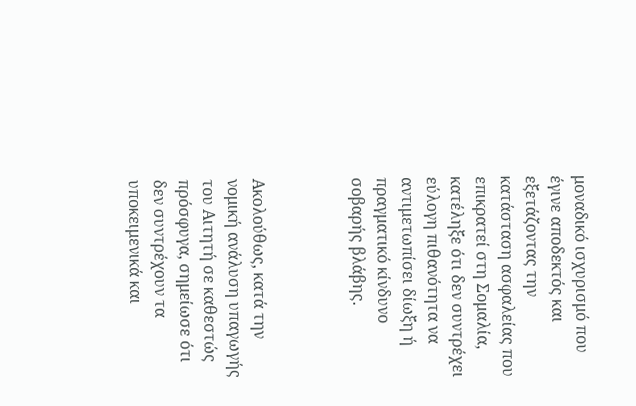μοναδικό ισχυρισμό που έγινε αποδεκτός και εξετάζοντας την κατάσταση ασφαλείας που επικρατεί στη Σομαλία, κατέληξε ότι δεν συντρέχει εύλογη πιθανότητα να αντιμετωπίσει δίωξη ή πραγματικό κίνδυνο σοβαρής βλάβης.



Ακολούθως, κατά την νομική ανάλυση υπαγωγής του Αιτητή σε καθεστώς πρόσφυγα, σημείωσε ότι δεν συντρέχουν τα υποκειμενικά και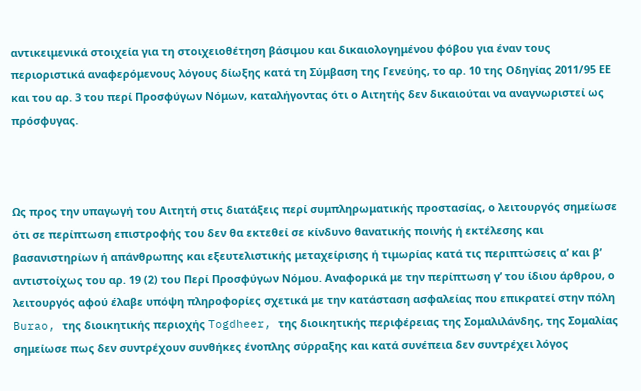αντικειμενικά στοιχεία για τη στοιχειοθέτηση βάσιμου και δικαιολογημένου φόβου για έναν τους περιοριστικά αναφερόμενους λόγους δίωξης κατά τη Σύμβαση της Γενεύης, το αρ. 10 της Οδηγίας 2011/95 ΕΕ και του αρ. 3 του περί Προσφύγων Νόμων, καταλήγοντας ότι ο Αιτητής δεν δικαιούται να αναγνωριστεί ως πρόσφυγας.



Ως προς την υπαγωγή του Αιτητή στις διατάξεις περί συμπληρωματικής προστασίας, ο λειτουργός σημείωσε ότι σε περίπτωση επιστροφής του δεν θα εκτεθεί σε κίνδυνο θανατικής ποινής ή εκτέλεσης και βασανιστηρίων ή απάνθρωπης και εξευτελιστικής μεταχείρισης ή τιμωρίας κατά τις περιπτώσεις α’ και β’ αντιστοίχως του αρ. 19 (2) του Περί Προσφύγων Νόμου. Αναφορικά με την περίπτωση γ’ του ίδιου άρθρου, ο λειτουργός αφού έλαβε υπόψη πληροφορίες σχετικά με την κατάσταση ασφαλείας που επικρατεί στην πόλη Burao, της διοικητικής περιοχής Togdheer, της διοικητικής περιφέρειας της Σομαλιλάνδης, της Σομαλίας σημείωσε πως δεν συντρέχουν συνθήκες ένοπλης σύρραξης και κατά συνέπεια δεν συντρέχει λόγος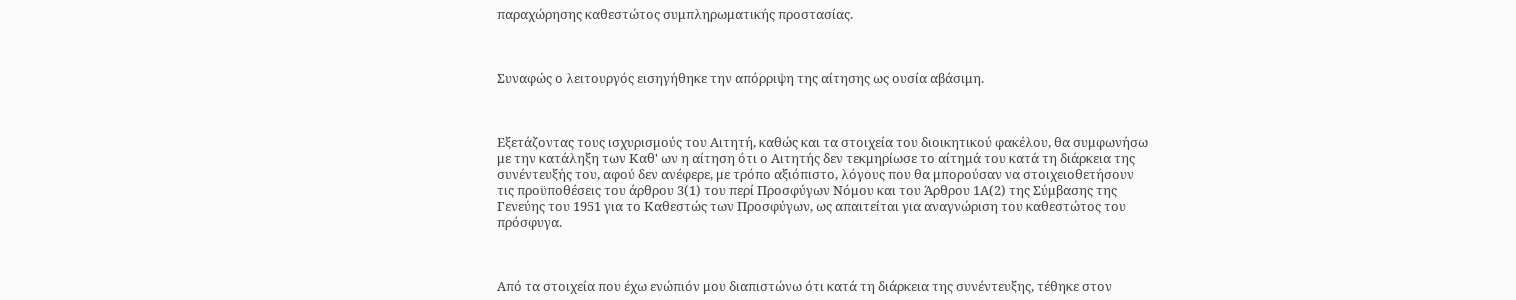παραχώρησης καθεστώτος συμπληρωματικής προστασίας.



Συναφώς ο λειτουργός εισηγήθηκε την απόρριψη της αίτησης ως ουσία αβάσιμη.



Εξετάζοντας τους ισχυρισμούς του Αιτητή, καθώς και τα στοιχεία του διοικητικού φακέλου, θα συμφωνήσω με την κατάληξη των Καθ' ων η αίτηση ότι ο Αιτητής δεν τεκμηρίωσε το αίτημά του κατά τη διάρκεια της συνέντευξής του, αφού δεν ανέφερε, με τρόπο αξιόπιστο, λόγους που θα μπορούσαν να στοιχειοθετήσουν τις προϋποθέσεις του άρθρου 3(1) του περί Προσφύγων Νόμου και του Άρθρου 1Α(2) της Σύμβασης της Γενεύης του 1951 για το Καθεστώς των Προσφύγων, ως απαιτείται για αναγνώριση του καθεστώτος του πρόσφυγα.



Από τα στοιχεία που έχω ενώπιόν μου διαπιστώνω ότι κατά τη διάρκεια της συνέντευξης, τέθηκε στον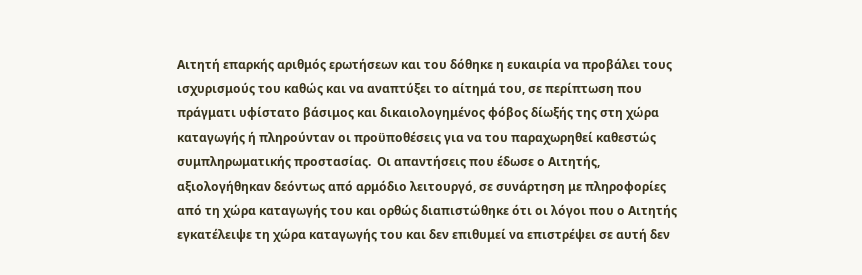Αιτητή επαρκής αριθμός ερωτήσεων και του δόθηκε η ευκαιρία να προβάλει τους ισχυρισμούς του καθώς και να αναπτύξει το αίτημά του, σε περίπτωση που πράγματι υφίστατο βάσιμος και δικαιολογημένος φόβος δίωξής της στη χώρα καταγωγής ή πληρούνταν οι προϋποθέσεις για να του παραχωρηθεί καθεστώς συμπληρωματικής προστασίας.  Οι απαντήσεις που έδωσε ο Αιτητής, αξιολογήθηκαν δεόντως από αρμόδιο λειτουργό, σε συνάρτηση με πληροφορίες από τη χώρα καταγωγής του και ορθώς διαπιστώθηκε ότι οι λόγοι που ο Αιτητής εγκατέλειψε τη χώρα καταγωγής του και δεν επιθυμεί να επιστρέψει σε αυτή δεν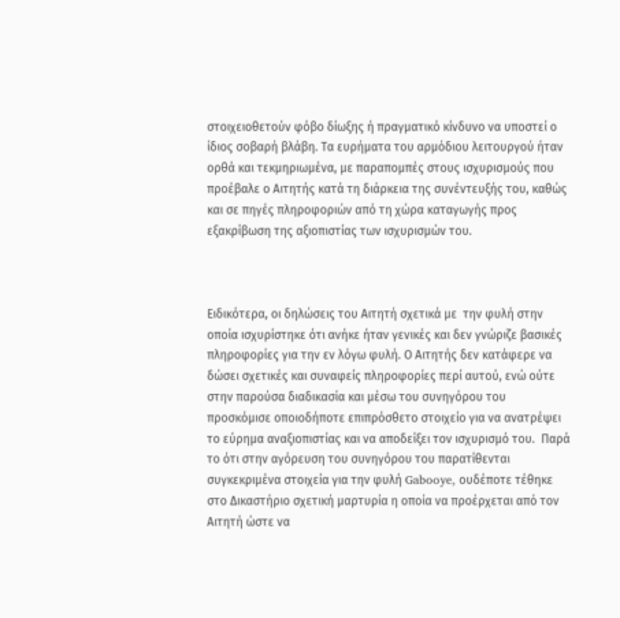στοιχειοθετούν φόβο δίωξης ή πραγματικό κίνδυνο να υποστεί ο ίδιος σοβαρή βλάβη. Τα ευρήματα του αρμόδιου λειτουργού ήταν ορθά και τεκμηριωμένα, με παραπομπές στους ισχυρισμούς που προέβαλε ο Αιτητής κατά τη διάρκεια της συνέντευξής του, καθώς και σε πηγές πληροφοριών από τη χώρα καταγωγής προς εξακρίβωση της αξιοπιστίας των ισχυρισμών του.



Ειδικότερα, οι δηλώσεις του Αιτητή σχετικά με  την φυλή στην οποία ισχυρίστηκε ότι ανήκε ήταν γενικές και δεν γνώριζε βασικές πληροφορίες για την εν λόγω φυλή. Ο Αιτητής δεν κατάφερε να δώσει σχετικές και συναφείς πληροφορίες περί αυτού, ενώ ούτε στην παρούσα διαδικασία και μέσω του συνηγόρου του προσκόμισε οποιοδήποτε επιπρόσθετο στοιχείο για να ανατρέψει το εύρημα αναξιοπιστίας και να αποδείξει τον ισχυρισμό του.  Παρά το ότι στην αγόρευση του συνηγόρου του παρατίθενται συγκεκριμένα στοιχεία για την φυλή Gabooye, ουδέποτε τέθηκε στο Δικαστήριο σχετική μαρτυρία η οποία να προέρχεται από τον Αιτητή ώστε να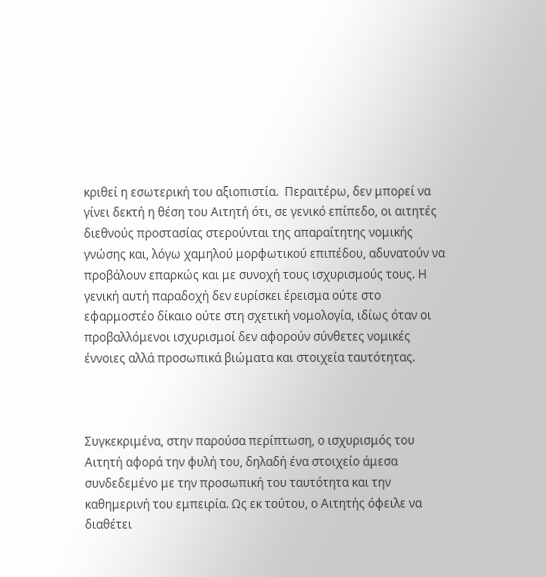κριθεί η εσωτερική του αξιοπιστία.  Περαιτέρω, δεν μπορεί να γίνει δεκτή η θέση του Αιτητή ότι, σε γενικό επίπεδο, οι αιτητές διεθνούς προστασίας στερούνται της απαραίτητης νομικής γνώσης και, λόγω χαμηλού μορφωτικού επιπέδου, αδυνατούν να προβάλουν επαρκώς και με συνοχή τους ισχυρισμούς τους. Η γενική αυτή παραδοχή δεν ευρίσκει έρεισμα ούτε στο εφαρμοστέο δίκαιο ούτε στη σχετική νομολογία, ιδίως όταν οι προβαλλόμενοι ισχυρισμοί δεν αφορούν σύνθετες νομικές έννοιες αλλά προσωπικά βιώματα και στοιχεία ταυτότητας.



Συγκεκριμένα, στην παρούσα περίπτωση, ο ισχυρισμός του Αιτητή αφορά την φυλή του, δηλαδή ένα στοιχείο άμεσα συνδεδεμένο με την προσωπική του ταυτότητα και την καθημερινή του εμπειρία. Ως εκ τούτου, ο Αιτητής όφειλε να διαθέτει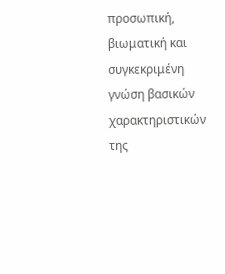προσωπική, βιωματική και συγκεκριμένη γνώση βασικών χαρακτηριστικών της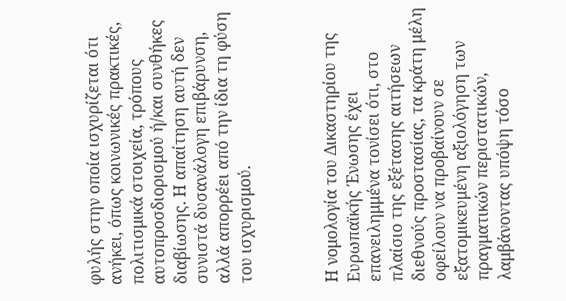φυλής στην οποία ισχυρίζεται ότι ανήκει, όπως κοινωνικές πρακτικές, πολιτισμικά στοιχεία, τρόπους αυτοπροσδιορισμού ή/και συνθήκες διαβίωσης. Η απαίτηση αυτή δεν συνιστά δυσανάλογη επιβάρυνση, αλλά απορρέει από την ίδια τη φύση του ισχυρισμού.



Η νομολογία του Δικαστηρίου της Ευρωπαϊκής Ένωσης έχει επανειλημμένα τονίσει ότι, στο πλαίσιο της εξέτασης αιτήσεων διεθνούς προστασίας, τα κράτη μέλη οφείλουν να προβαίνουν σε εξατομικευμένη αξιολόγηση των πραγματικών περιστατικών, λαμβάνοντας υπόψη τόσο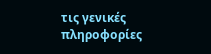τις γενικές πληροφορίες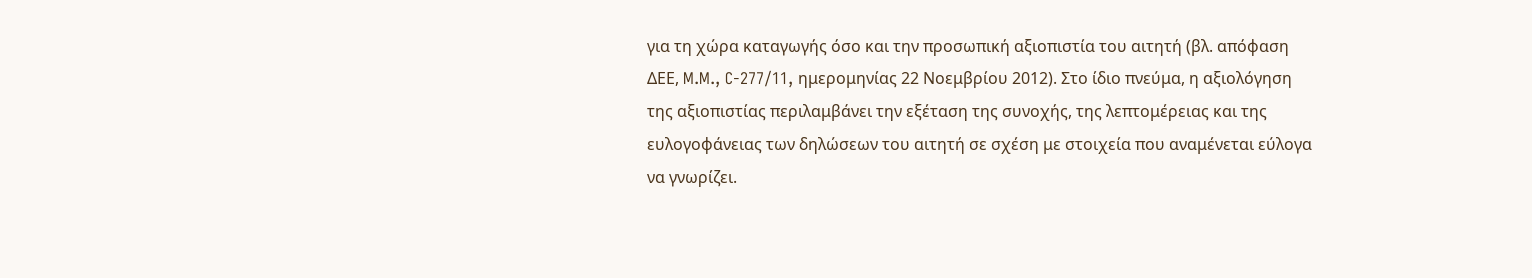για τη χώρα καταγωγής όσο και την προσωπική αξιοπιστία του αιτητή (βλ. απόφαση ΔΕΕ, M.M., C-277/11, ημερομηνίας 22 Νοεμβρίου 2012). Στο ίδιο πνεύμα, η αξιολόγηση της αξιοπιστίας περιλαμβάνει την εξέταση της συνοχής, της λεπτομέρειας και της ευλογοφάνειας των δηλώσεων του αιτητή σε σχέση με στοιχεία που αναμένεται εύλογα να γνωρίζει.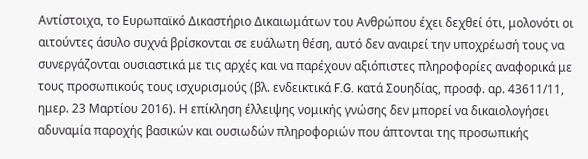Αντίστοιχα, το Ευρωπαϊκό Δικαστήριο Δικαιωμάτων του Ανθρώπου έχει δεχθεί ότι, μολονότι οι αιτούντες άσυλο συχνά βρίσκονται σε ευάλωτη θέση, αυτό δεν αναιρεί την υποχρέωσή τους να συνεργάζονται ουσιαστικά με τις αρχές και να παρέχουν αξιόπιστες πληροφορίες αναφορικά με τους προσωπικούς τους ισχυρισμούς (βλ. ενδεικτικά F.G. κατά Σουηδίας, προσφ. αρ. 43611/11, ημερ. 23 Μαρτίου 2016). Η επίκληση έλλειψης νομικής γνώσης δεν μπορεί να δικαιολογήσει αδυναμία παροχής βασικών και ουσιωδών πληροφοριών που άπτονται της προσωπικής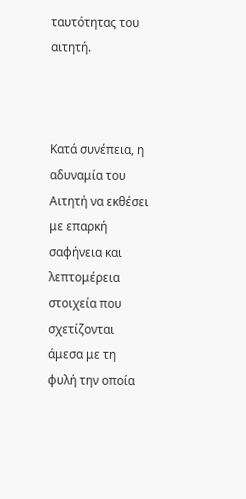ταυτότητας του αιτητή.



Κατά συνέπεια, η αδυναμία του Αιτητή να εκθέσει με επαρκή σαφήνεια και λεπτομέρεια στοιχεία που σχετίζονται άμεσα με τη φυλή την οποία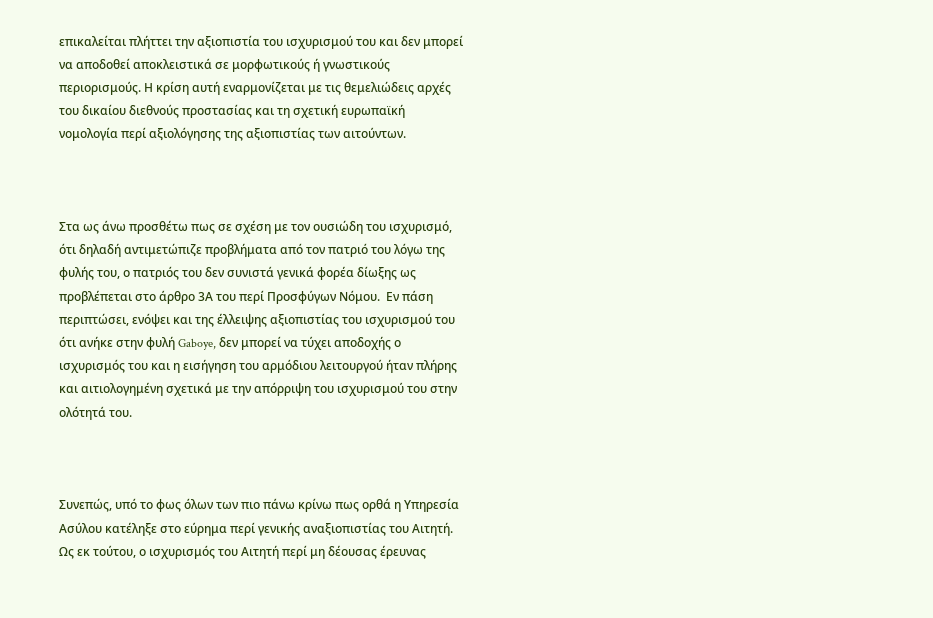επικαλείται πλήττει την αξιοπιστία του ισχυρισμού του και δεν μπορεί να αποδοθεί αποκλειστικά σε μορφωτικούς ή γνωστικούς περιορισμούς. Η κρίση αυτή εναρμονίζεται με τις θεμελιώδεις αρχές του δικαίου διεθνούς προστασίας και τη σχετική ευρωπαϊκή νομολογία περί αξιολόγησης της αξιοπιστίας των αιτούντων.



Στα ως άνω προσθέτω πως σε σχέση με τον ουσιώδη του ισχυρισμό, ότι δηλαδή αντιμετώπιζε προβλήματα από τον πατριό του λόγω της φυλής του, ο πατριός του δεν συνιστά γενικά φορέα δίωξης ως προβλέπεται στο άρθρο 3Α του περί Προσφύγων Νόμου.  Εν πάση περιπτώσει, ενόψει και της έλλειψης αξιοπιστίας του ισχυρισμού του ότι ανήκε στην φυλή Gaboye, δεν μπορεί να τύχει αποδοχής ο ισχυρισμός του και η εισήγηση του αρμόδιου λειτουργού ήταν πλήρης και αιτιολογημένη σχετικά με την απόρριψη του ισχυρισμού του στην ολότητά του.



Συνεπώς, υπό το φως όλων των πιο πάνω κρίνω πως ορθά η Υπηρεσία Ασύλου κατέληξε στο εύρημα περί γενικής αναξιοπιστίας του Αιτητή. Ως εκ τούτου, ο ισχυρισμός του Αιτητή περί μη δέουσας έρευνας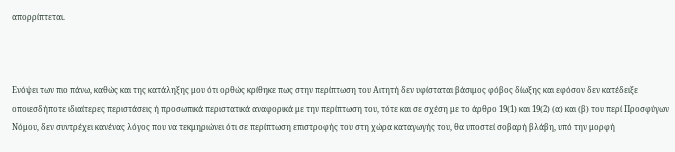απορρίπτεται.



Ενόψει των πιο πάνω, καθώς και της κατάληξης μου ότι ορθώς κρίθηκε πως στην περίπτωση του Αιτητή δεν υφίσταται βάσιμος φόβος δίωξης και εφόσον δεν κατέδειξε οποιεσδήποτε ιδιαίτερες περιστάσεις ή προσωπικά περιστατικά αναφορικά με την περίπτωση του, τότε και σε σχέση με το άρθρο 19(1) και 19(2) (α) και (β) του περί Προσφύγων Νόμου, δεν συντρέχει κανένας λόγος που να τεκμηριώνει ότι σε περίπτωση επιστροφής του στη χώρα καταγωγής του, θα υποστεί σοβαρή βλάβη, υπό την μορφή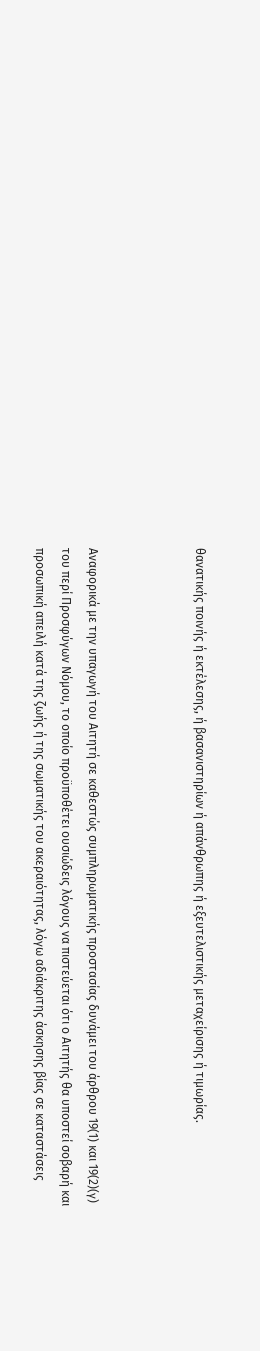θανατικής ποινής ή εκτέλεσης, ή βασανιστηρίων ή απάνθρωπης ή εξευτελιστικής μεταχείρισης ή τιμωρίας.



Αναφορικά με την υπαγωγή του Αιτητή σε καθεστώς συμπληρωματικής προστασίας δυνάμει του άρθρου 19(1) και 19(2)(γ) του περί Προσφύγων Νόμου, το οποίο προϋποθέτει ουσιώδεις λόγους να πιστεύεται ότι ο Αιτητής θα υποστεί σοβαρή και προσωπική απειλή κατά της ζωής ή της σωματικής του ακεραιότητας, λόγω αδιάκριτης άσκησης βίας σε καταστάσεις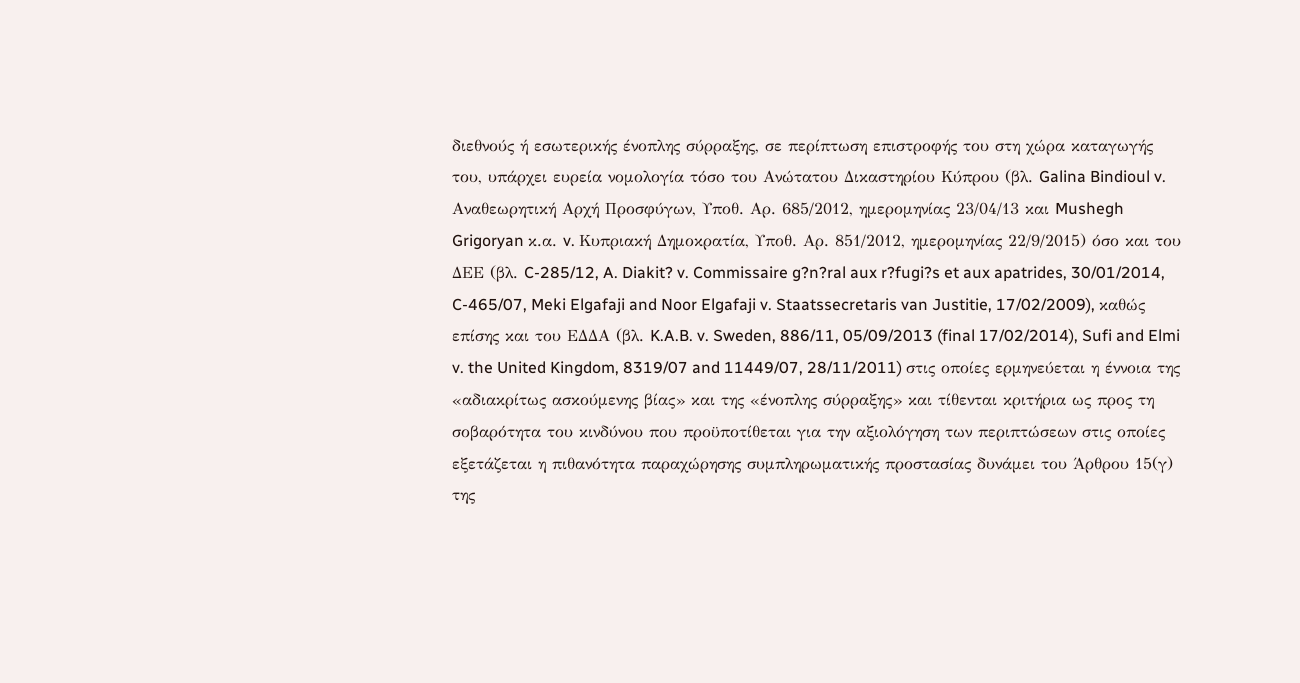διεθνούς ή εσωτερικής ένοπλης σύρραξης, σε περίπτωση επιστροφής του στη χώρα καταγωγής του, υπάρχει ευρεία νομολογία τόσο του Ανώτατου Δικαστηρίου Κύπρου (βλ. Galina Bindioul v. Αναθεωρητική Αρχή Προσφύγων, Υποθ. Αρ. 685/2012, ημερομηνίας 23/04/13 και Mushegh Grigoryan κ.α. v. Κυπριακή Δημοκρατία, Υποθ. Αρ. 851/2012, ημερομηνίας 22/9/2015) όσο και του ΔΕΕ (βλ. C-285/12, A. Diakit? v. Commissaire g?n?ral aux r?fugi?s et aux apatrides, 30/01/2014, C-465/07, Meki Elgafaji and Noor Elgafaji v. Staatssecretaris van Justitie, 17/02/2009), καθώς επίσης και του ΕΔΔΑ (βλ. K.A.B. v. Sweden, 886/11, 05/09/2013 (final 17/02/2014), Sufi and Elmi v. the United Kingdom, 8319/07 and 11449/07, 28/11/2011) στις οποίες ερμηνεύεται η έννοια της «αδιακρίτως ασκούμενης βίας» και της «ένοπλης σύρραξης» και τίθενται κριτήρια ως προς τη σοβαρότητα του κινδύνου που προϋποτίθεται για την αξιολόγηση των περιπτώσεων στις οποίες εξετάζεται η πιθανότητα παραχώρησης συμπληρωματικής προστασίας δυνάμει του Άρθρου 15(γ) της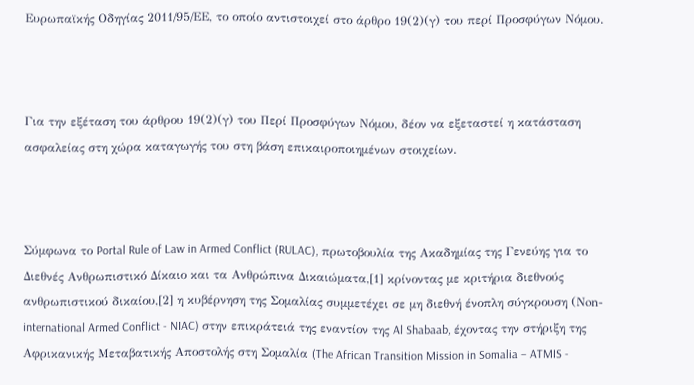Ευρωπαϊκής Οδηγίας 2011/95/ΕΕ, το οποίο αντιστοιχεί στο άρθρο 19(2)(γ) του περί Προσφύγων Νόμου.



Για την εξέταση του άρθρου 19(2)(γ) του Περί Προσφύγων Νόμου, δέον να εξεταστεί η κατάσταση ασφαλείας στη χώρα καταγωγής του στη βάση επικαιροποιημένων στοιχείων.



Σύμφωνα το Portal Rule of Law in Armed Conflict (RULAC), πρωτοβουλία της Ακαδημίας της Γενεύης για το Διεθνές Ανθρωπιστικό Δίκαιο και τα Ανθρώπινα Δικαιώματα,[1] κρίνοντας με κριτήρια διεθνούς ανθρωπιστικού δικαίου,[2] η κυβέρνηση της Σομαλίας συμμετέχει σε μη διεθνή ένοπλη σύγκρουση (Νon-international Armed Conflict - NIAC) στην επικράτειά της εναντίον της Al Shabaab, έχοντας την στήριξη της Αφρικανικής Μεταβατικής Αποστολής στη Σομαλία (The African Transition Mission in Somalia – ATMIS -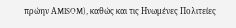πρώην ΑMISOM), καθώς και τις Ηνωμένες Πολιτείες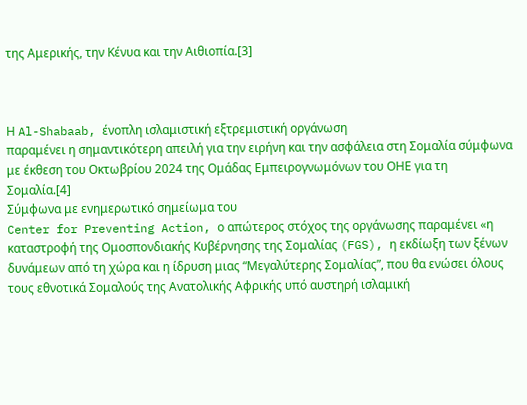της Αμερικής, την Κένυα και την Αιθιοπία.[3]



Η Al-Shabaab, ένοπλη ισλαμιστική εξτρεμιστική οργάνωση
παραμένει η σημαντικότερη απειλή για την ειρήνη και την ασφάλεια στη Σομαλία σύμφωνα με έκθεση του Οκτωβρίου 2024 της Ομάδας Εμπειρογνωμόνων του ΟΗΕ για τη Σομαλία.[4]
Σύμφωνα με ενημερωτικό σημείωμα του
Center for Preventing Action, ο απώτερος στόχος της οργάνωσης παραμένει «η καταστροφή της Ομοσπονδιακής Κυβέρνησης της Σομαλίας (FGS), η εκδίωξη των ξένων δυνάμεων από τη χώρα και η ίδρυση μιας “Μεγαλύτερης Σομαλίας”, που θα ενώσει όλους τους εθνοτικά Σομαλούς της Ανατολικής Αφρικής υπό αυστηρή ισλαμική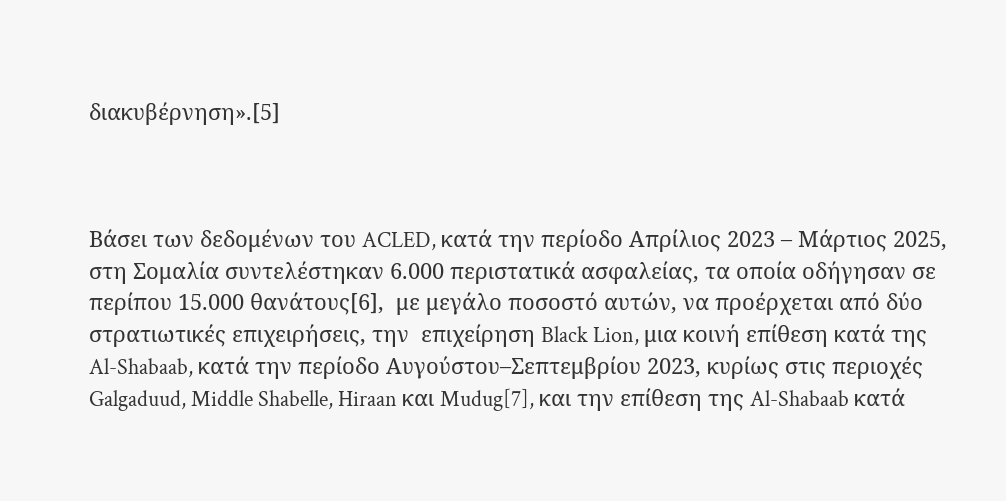διακυβέρνηση».[5]



Βάσει των δεδομένων του ACLED, κατά την περίοδο Απρίλιος 2023 – Μάρτιος 2025, στη Σομαλία συντελέστηκαν 6.000 περιστατικά ασφαλείας, τα οποία οδήγησαν σε περίπου 15.000 θανάτους[6],  με μεγάλο ποσοστό αυτών, να προέρχεται από δύο στρατιωτικές επιχειρήσεις, την  επιχείρηση Black Lion, μια κοινή επίθεση κατά της Al-Shabaab, κατά την περίοδο Αυγούστου–Σεπτεμβρίου 2023, κυρίως στις περιοχές Galgaduud, Middle Shabelle, Hiraan και Mudug[7], και την επίθεση της Al-Shabaab κατά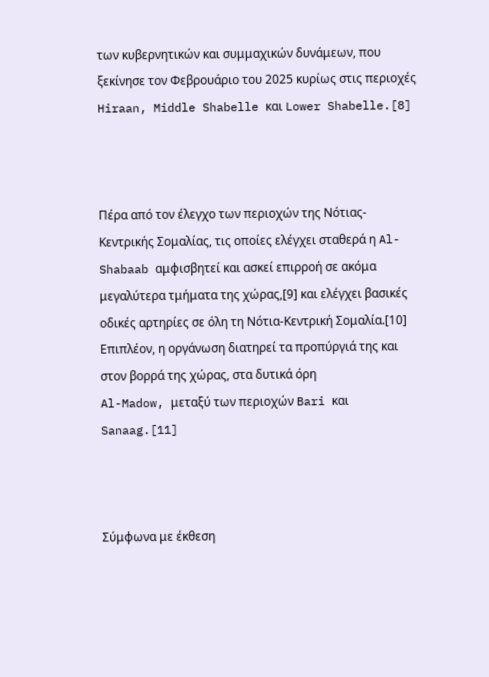των κυβερνητικών και συμμαχικών δυνάμεων, που ξεκίνησε τον Φεβρουάριο του 2025 κυρίως στις περιοχές Hiraan, Middle Shabelle και Lower Shabelle.[8]



Πέρα από τον έλεγχο των περιοχών της Νότιας-Κεντρικής Σομαλίας, τις οποίες ελέγχει σταθερά η Al-Shabaab αμφισβητεί και ασκεί επιρροή σε ακόμα μεγαλύτερα τμήματα της χώρας,[9] και ελέγχει βασικές οδικές αρτηρίες σε όλη τη Νότια-Κεντρική Σομαλία.[10]
Επιπλέον, η οργάνωση διατηρεί τα προπύργιά της και στον βορρά της χώρας, στα δυτικά όρη
Al-Madow, μεταξύ των περιοχών Bari και Sanaag.[11]



Σύμφωνα με έκθεση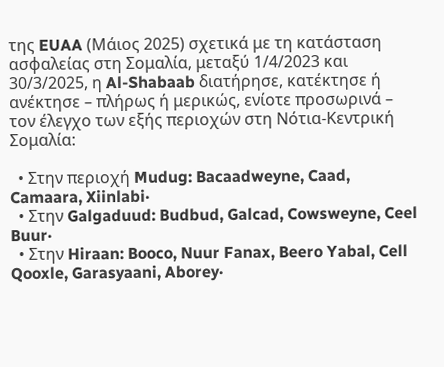της EUAA (Μάιος 2025) σχετικά με τη κατάσταση ασφαλείας στη Σομαλία, μεταξύ 1/4/2023 και 30/3/2025, η Al-Shabaab διατήρησε, κατέκτησε ή ανέκτησε – πλήρως ή μερικώς, ενίοτε προσωρινά – τον έλεγχο των εξής περιοχών στη Νότια-Κεντρική Σομαλία:

  • Στην περιοχή Mudug: Bacaadweyne, Caad, Camaara, Xiinlabi·
  • Στην Galgaduud: Budbud, Galcad, Cowsweyne, Ceel Buur·
  • Στην Hiraan: Booco, Nuur Fanax, Beero Yabal, Cell Qooxle, Garasyaani, Aborey·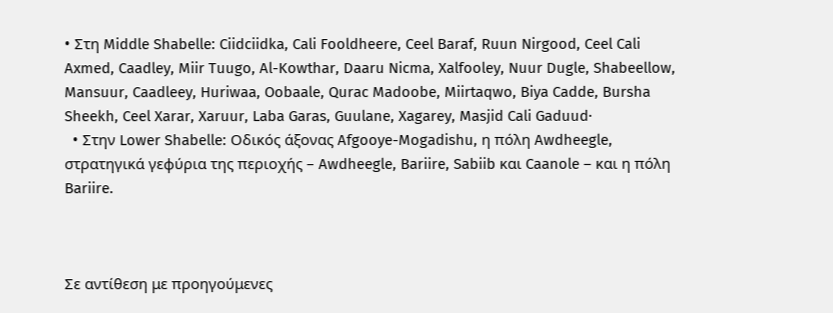• Στη Middle Shabelle: Ciidciidka, Cali Fooldheere, Ceel Baraf, Ruun Nirgood, Ceel Cali Axmed, Caadley, Miir Tuugo, Al-Kowthar, Daaru Nicma, Xalfooley, Nuur Dugle, Shabeellow, Mansuur, Caadleey, Huriwaa, Oobaale, Qurac Madoobe, Miirtaqwo, Biya Cadde, Bursha Sheekh, Ceel Xarar, Xaruur, Laba Garas, Guulane, Xagarey, Masjid Cali Gaduud·
  • Στην Lower Shabelle: Οδικός άξονας Afgooye-Mogadishu, η πόλη Awdheegle, στρατηγικά γεφύρια της περιοχής – Awdheegle, Bariire, Sabiib και Caanole – και η πόλη Bariire.



Σε αντίθεση με προηγούμενες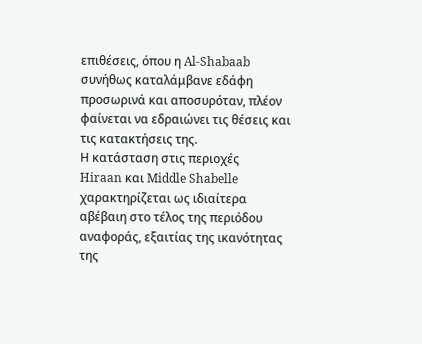επιθέσεις, όπου η Al-Shabaab συνήθως καταλάμβανε εδάφη προσωρινά και αποσυρόταν, πλέον φαίνεται να εδραιώνει τις θέσεις και τις κατακτήσεις της.
Η κατάσταση στις περιοχές
Hiraan και Middle Shabelle χαρακτηρίζεται ως ιδιαίτερα αβέβαιη στο τέλος της περιόδου αναφοράς, εξαιτίας της ικανότητας της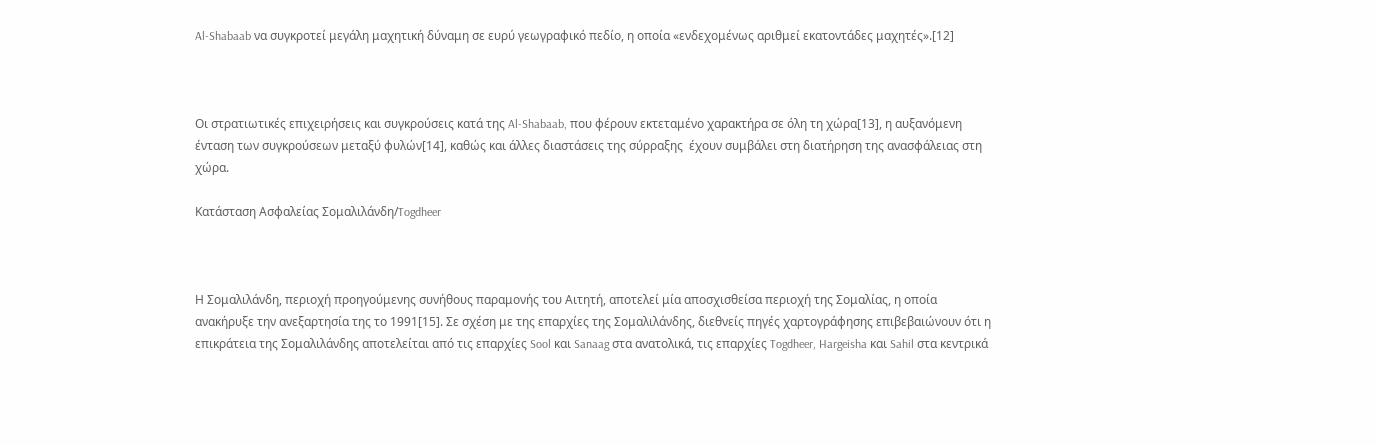Al-Shabaab να συγκροτεί μεγάλη μαχητική δύναμη σε ευρύ γεωγραφικό πεδίο, η οποία «ενδεχομένως αριθμεί εκατοντάδες μαχητές».[12]



Οι στρατιωτικές επιχειρήσεις και συγκρούσεις κατά της Al-Shabaab, που φέρουν εκτεταμένο χαρακτήρα σε όλη τη χώρα[13], η αυξανόμενη ένταση των συγκρούσεων μεταξύ φυλών[14], καθώς και άλλες διαστάσεις της σύρραξης  έχουν συμβάλει στη διατήρηση της ανασφάλειας στη χώρα.

Κατάσταση Ασφαλείας Σομαλιλάνδη/Togdheer



Η Σομαλιλάνδη, περιοχή προηγούμενης συνήθους παραμονής του Αιτητή, αποτελεί μία αποσχισθείσα περιοχή της Σομαλίας, η οποία ανακήρυξε την ανεξαρτησία της το 1991[15]. Σε σχέση με της επαρχίες της Σομαλιλάνδης, διεθνείς πηγές χαρτογράφησης επιβεβαιώνουν ότι η επικράτεια της Σομαλιλάνδης αποτελείται από τις επαρχίες Sool και Sanaag στα ανατολικά, τις επαρχίες Togdheer, Hargeisha και Sahil στα κεντρικά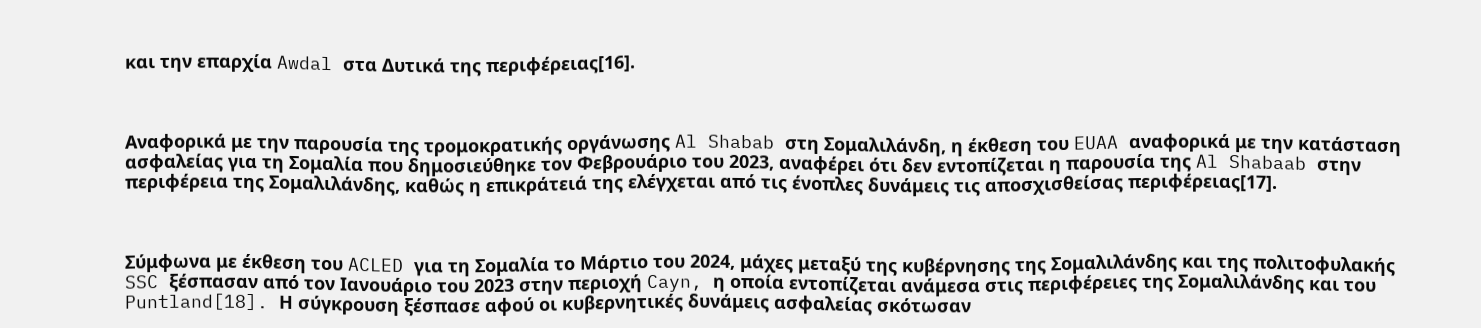και την επαρχία Awdal στα Δυτικά της περιφέρειας[16].



Αναφορικά με την παρουσία της τρομοκρατικής οργάνωσης Al Shabab στη Σομαλιλάνδη, η έκθεση του EUAA αναφορικά με την κατάσταση ασφαλείας για τη Σομαλία που δημοσιεύθηκε τον Φεβρουάριο του 2023, αναφέρει ότι δεν εντοπίζεται η παρουσία της Al Shabaab στην περιφέρεια της Σομαλιλάνδης, καθώς η επικράτειά της ελέγχεται από τις ένοπλες δυνάμεις τις αποσχισθείσας περιφέρειας[17].



Σύμφωνα με έκθεση του ACLED για τη Σομαλία το Μάρτιο του 2024, μάχες μεταξύ της κυβέρνησης της Σομαλιλάνδης και της πολιτοφυλακής SSC ξέσπασαν από τον Ιανουάριο του 2023 στην περιοχή Cayn, η οποία εντοπίζεται ανάμεσα στις περιφέρειες της Σομαλιλάνδης και του Puntland[18]. Η σύγκρουση ξέσπασε αφού οι κυβερνητικές δυνάμεις ασφαλείας σκότωσαν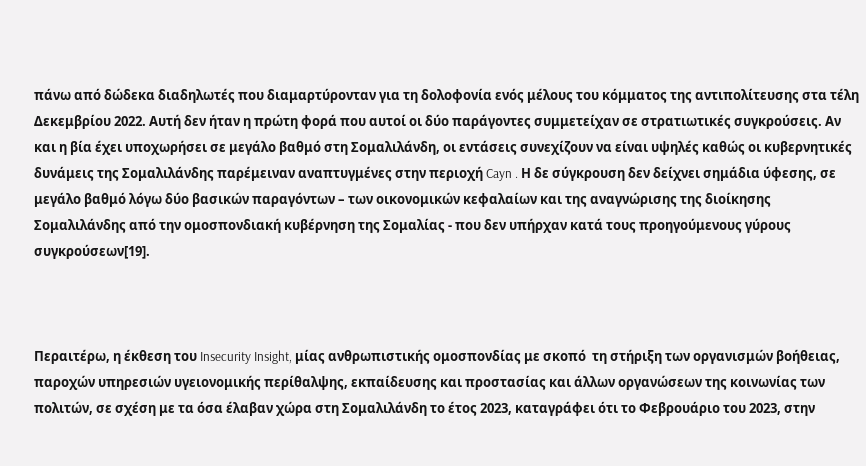πάνω από δώδεκα διαδηλωτές που διαμαρτύρονταν για τη δολοφονία ενός μέλους του κόμματος της αντιπολίτευσης στα τέλη Δεκεμβρίου 2022. Αυτή δεν ήταν η πρώτη φορά που αυτοί οι δύο παράγοντες συμμετείχαν σε στρατιωτικές συγκρούσεις. Αν και η βία έχει υποχωρήσει σε μεγάλο βαθμό στη Σομαλιλάνδη, οι εντάσεις συνεχίζουν να είναι υψηλές καθώς οι κυβερνητικές δυνάμεις της Σομαλιλάνδης παρέμειναν αναπτυγμένες στην περιοχή Cayn . Η δε σύγκρουση δεν δείχνει σημάδια ύφεσης, σε μεγάλο βαθμό λόγω δύο βασικών παραγόντων – των οικονομικών κεφαλαίων και της αναγνώρισης της διοίκησης Σομαλιλάνδης από την ομοσπονδιακή κυβέρνηση της Σομαλίας - που δεν υπήρχαν κατά τους προηγούμενους γύρους συγκρούσεων[19].



Περαιτέρω, η έκθεση του Insecurity Insight, μίας ανθρωπιστικής ομοσπονδίας με σκοπό  τη στήριξη των οργανισμών βοήθειας,  παροχών υπηρεσιών υγειονομικής περίθαλψης, εκπαίδευσης και προστασίας και άλλων οργανώσεων της κοινωνίας των πολιτών, σε σχέση με τα όσα έλαβαν χώρα στη Σομαλιλάνδη το έτος 2023, καταγράφει ότι το Φεβρουάριο του 2023, στην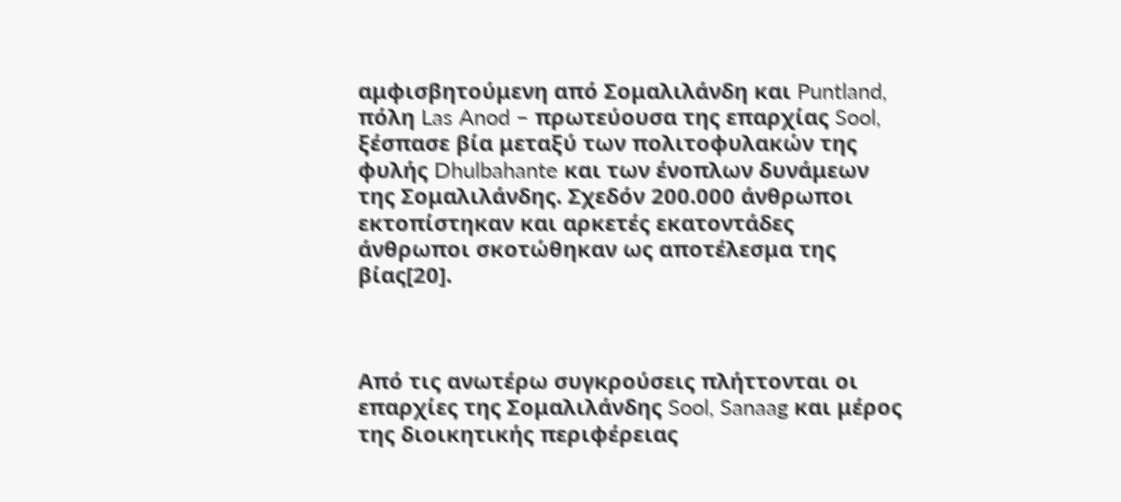αμφισβητούμενη από Σομαλιλάνδη και Puntland, πόλη Las Anod – πρωτεύουσα της επαρχίας Sool, ξέσπασε βία μεταξύ των πολιτοφυλακών της φυλής Dhulbahante και των ένοπλων δυνάμεων της Σομαλιλάνδης. Σχεδόν 200.000 άνθρωποι εκτοπίστηκαν και αρκετές εκατοντάδες άνθρωποι σκοτώθηκαν ως αποτέλεσμα της βίας[20].



Από τις ανωτέρω συγκρούσεις πλήττονται οι επαρχίες της Σομαλιλάνδης Sool, Sanaag και μέρος της διοικητικής περιφέρειας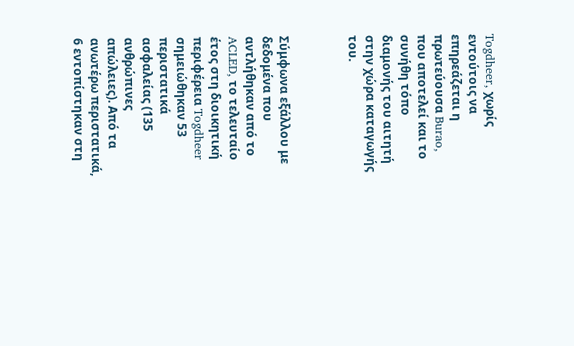Togdheer, χωρίς εντούτοις να επηρεάζεται η πρωτεύουσα Burao, που αποτελεί και το συνήθη τόπο διαμονής του αιτητή στην χώρα καταγωγής του.



Σύμφωνα εξάλλου με δεδομένα που αντλήθηκαν από το ACLED, το τελευταίο έτος στη διοικητική περιφέρεια Togdheer σημειώθηκαν 53 περιστατικά ασφαλείας (135 ανθρώπινες απώλειες). Από τα ανωτέρω περιστατικά, 6 εντοπίστηκαν στη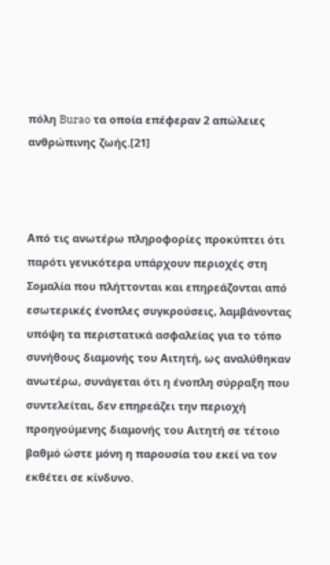πόλη Burao τα οποία επέφεραν 2 απώλειες ανθρώπινης ζωής.[21]



Από τις ανωτέρω πληροφορίες προκύπτει ότι παρότι γενικότερα υπάρχουν περιοχές στη Σομαλία που πλήττονται και επηρεάζονται από εσωτερικές ένοπλες συγκρούσεις, λαμβάνοντας υπόψη τα περιστατικά ασφαλείας για το τόπο συνήθους διαμονής του Αιτητή, ως αναλύθηκαν ανωτέρω, συνάγεται ότι η ένοπλη σύρραξη που συντελείται, δεν επηρεάζει την περιοχή προηγούμενης διαμονής του Αιτητή σε τέτοιο βαθμό ώστε μόνη η παρουσία του εκεί να τον εκθέτει σε κίνδυνο.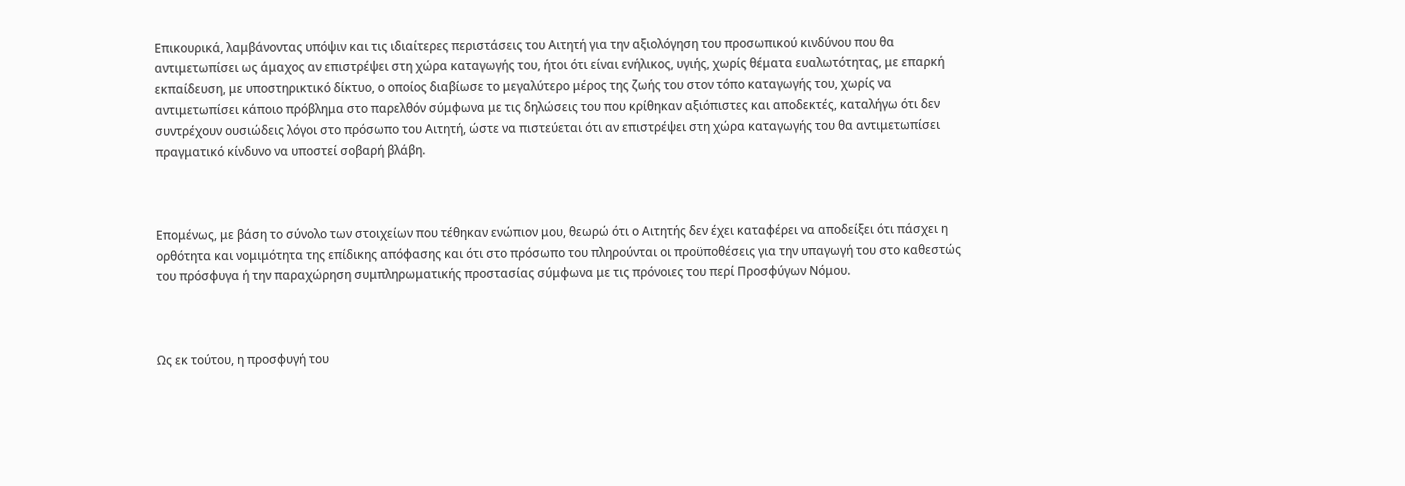Επικουρικά, λαμβάνοντας υπόψιν και τις ιδιαίτερες περιστάσεις του Αιτητή για την αξιολόγηση του προσωπικού κινδύνου που θα αντιμετωπίσει ως άμαχος αν επιστρέψει στη χώρα καταγωγής του, ήτοι ότι είναι ενήλικος, υγιής, χωρίς θέματα ευαλωτότητας, με επαρκή εκπαίδευση, με υποστηρικτικό δίκτυο, ο οποίος διαβίωσε το μεγαλύτερο μέρος της ζωής του στον τόπο καταγωγής του, χωρίς να αντιμετωπίσει κάποιο πρόβλημα στο παρελθόν σύμφωνα με τις δηλώσεις του που κρίθηκαν αξιόπιστες και αποδεκτές, καταλήγω ότι δεν συντρέχουν ουσιώδεις λόγοι στο πρόσωπο του Αιτητή, ώστε να πιστεύεται ότι αν επιστρέψει στη χώρα καταγωγής του θα αντιμετωπίσει πραγματικό κίνδυνο να υποστεί σοβαρή βλάβη.



Επομένως, με βάση το σύνολο των στοιχείων που τέθηκαν ενώπιον μου, θεωρώ ότι ο Αιτητής δεν έχει καταφέρει να αποδείξει ότι πάσχει η ορθότητα και νομιμότητα της επίδικης απόφασης και ότι στο πρόσωπο του πληρούνται οι προϋποθέσεις για την υπαγωγή του στο καθεστώς του πρόσφυγα ή την παραχώρηση συμπληρωματικής προστασίας σύμφωνα με τις πρόνοιες του περί Προσφύγων Νόμου.



Ως εκ τούτου, η προσφυγή του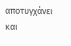αποτυγχάνει και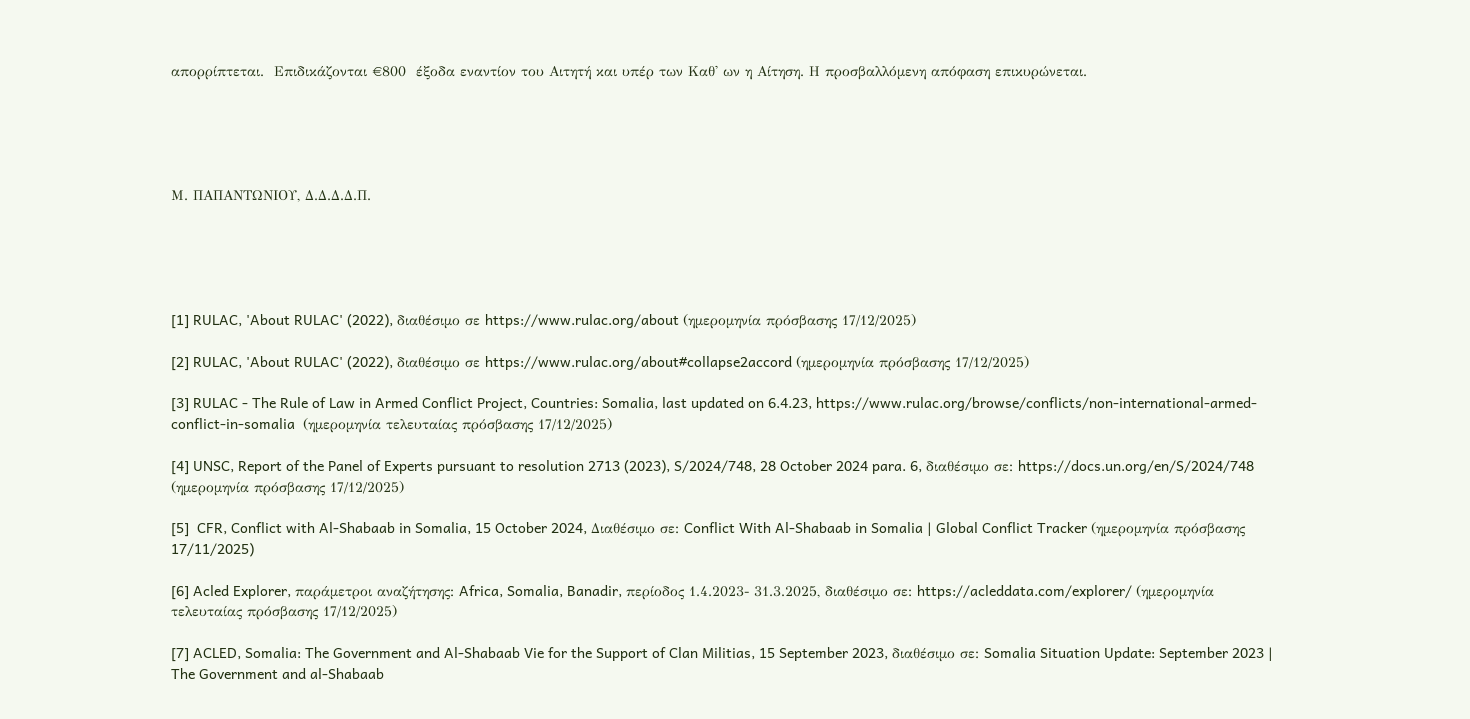απορρίπτεται.  Επιδικάζονται €800  έξοδα εναντίον του Αιτητή και υπέρ των Καθ' ων η Αίτηση. Η προσβαλλόμενη απόφαση επικυρώνεται.





Μ. ΠΑΠΑΝΤΩΝΙΟΥ, Δ.Δ.Δ.Δ.Π.





[1] RULAC, 'About RULAC' (2022), διαθέσιμο σε https://www.rulac.org/about (ημερομηνία πρόσβασης 17/12/2025)

[2] RULAC, 'About RULAC' (2022), διαθέσιμο σε https://www.rulac.org/about#collapse2accord (ημερομηνία πρόσβασης 17/12/2025)

[3] RULAC - The Rule of Law in Armed Conflict Project, Countries: Somalia, last updated on 6.4.23, https://www.rulac.org/browse/conflicts/non-international-armed-conflict-in-somalia  (ημερομηνία τελευταίας πρόσβασης 17/12/2025)

[4] UNSC, Report of the Panel of Experts pursuant to resolution 2713 (2023), S/2024/748, 28 October 2024 para. 6, διαθέσιμο σε: https://docs.un.org/en/S/2024/748 (ημερομηνία πρόσβασης 17/12/2025)

[5]  CFR, Conflict with Al-Shabaab in Somalia, 15 October 2024, Διαθέσιμο σε: Conflict With Al-Shabaab in Somalia | Global Conflict Tracker (ημερομηνία πρόσβασης 17/11/2025)

[6] Acled Explorer, παράμετροι αναζήτησης: Africa, Somalia, Banadir, περίοδος 1.4.2023- 31.3.2025, διαθέσιμο σε: https://acleddata.com/explorer/ (ημερομηνία τελευταίας πρόσβασης 17/12/2025)

[7] ACLED, Somalia: The Government and Al-Shabaab Vie for the Support of Clan Militias, 15 September 2023, διαθέσιμο σε: Somalia Situation Update: September 2023 | The Government and al-Shabaab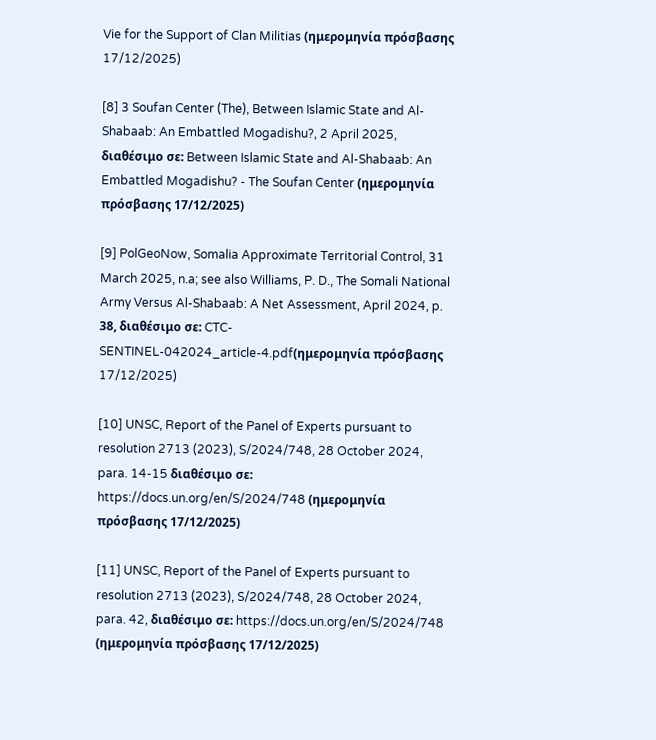Vie for the Support of Clan Militias (ημερομηνία πρόσβασης 17/12/2025)

[8] 3 Soufan Center (The), Between Islamic State and Al-Shabaab: An Embattled Mogadishu?, 2 April 2025, διαθέσιμο σε: Between Islamic State and Al-Shabaab: An Embattled Mogadishu? - The Soufan Center (ημερομηνία πρόσβασης 17/12/2025)

[9] PolGeoNow, Somalia Approximate Territorial Control, 31 March 2025, n.a; see also Williams, P. D., The Somali National Army Versus Al-Shabaab: A Net Assessment, April 2024, p. 38, διαθέσιμο σε: CTC-SENTINEL-042024_article-4.pdf(ημερομηνία πρόσβασης 17/12/2025)

[10] UNSC, Report of the Panel of Experts pursuant to resolution 2713 (2023), S/2024/748, 28 October 2024, para. 14-15 διαθέσιμο σε: https://docs.un.org/en/S/2024/748 (ημερομηνία πρόσβασης 17/12/2025)

[11] UNSC, Report of the Panel of Experts pursuant to resolution 2713 (2023), S/2024/748, 28 October 2024, para. 42, διαθέσιμο σε: https://docs.un.org/en/S/2024/748 (ημερομηνία πρόσβασης 17/12/2025)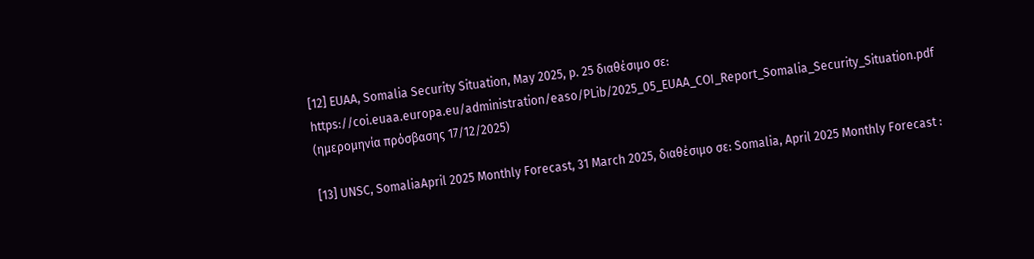[12] EUAA, Somalia Security Situation, May 2025, p. 25 διαθέσιμο σε:        https://coi.euaa.europa.eu/administration/easo/PLib/2025_05_EUAA_COI_Report_Somalia_Security_Situation.pdf (ημερομηνία πρόσβασης 17/12/2025)

[13] UNSC, SomaliaApril 2025 Monthly Forecast, 31 March 2025, διαθέσιμο σε: Somalia, April 2025 Monthly Forecast :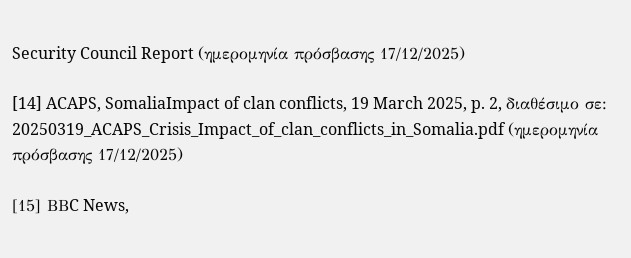Security Council Report (ημερομηνία πρόσβασης 17/12/2025)

[14] ACAPS, SomaliaImpact of clan conflicts, 19 March 2025, p. 2, διαθέσιμο σε: 20250319_ACAPS_Crisis_Impact_of_clan_conflicts_in_Somalia.pdf (ημερομηνία πρόσβασης 17/12/2025)

[15] ΒΒC News,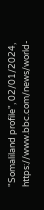"Somaliland profile", 02/01/2024,  https://www.bbc.com/news/world-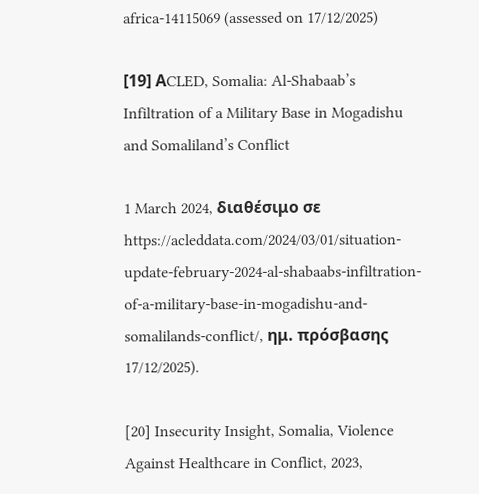africa-14115069 (assessed on 17/12/2025)

[19] ΑCLED, Somalia: Al-Shabaab’s Infiltration of a Military Base in Mogadishu and Somaliland’s Conflict

1 March 2024, διαθέσιμο σε https://acleddata.com/2024/03/01/situation-update-february-2024-al-shabaabs-infiltration-of-a-military-base-in-mogadishu-and-somalilands-conflict/, ημ. πρόσβασης 17/12/2025).

[20] Insecurity Insight, Somalia, Violence Against Healthcare in Conflict, 2023,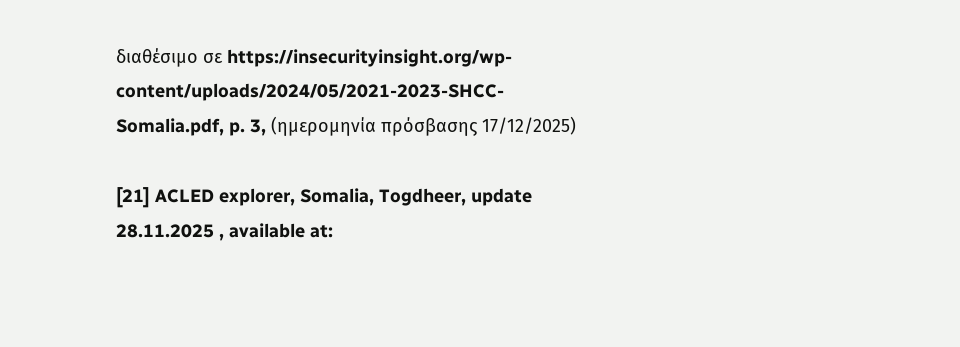διαθέσιμο σε https://insecurityinsight.org/wp-content/uploads/2024/05/2021-2023-SHCC-Somalia.pdf, p. 3, (ημερομηνία πρόσβασης 17/12/2025)

[21] ACLED explorer, Somalia, Togdheer, update 28.11.2025 , available at: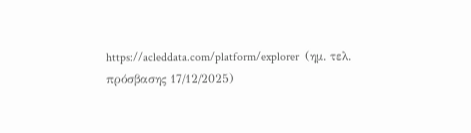https://acleddata.com/platform/explorer  (ημ. τελ. πρόσβασης 17/12/2025)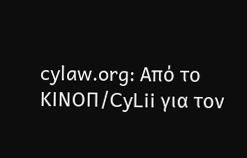cylaw.org: Από το ΚΙΝOΠ/CyLii για τον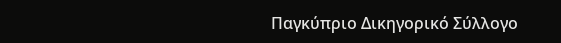Παγκύπριο Δικηγορικό Σύλλογο